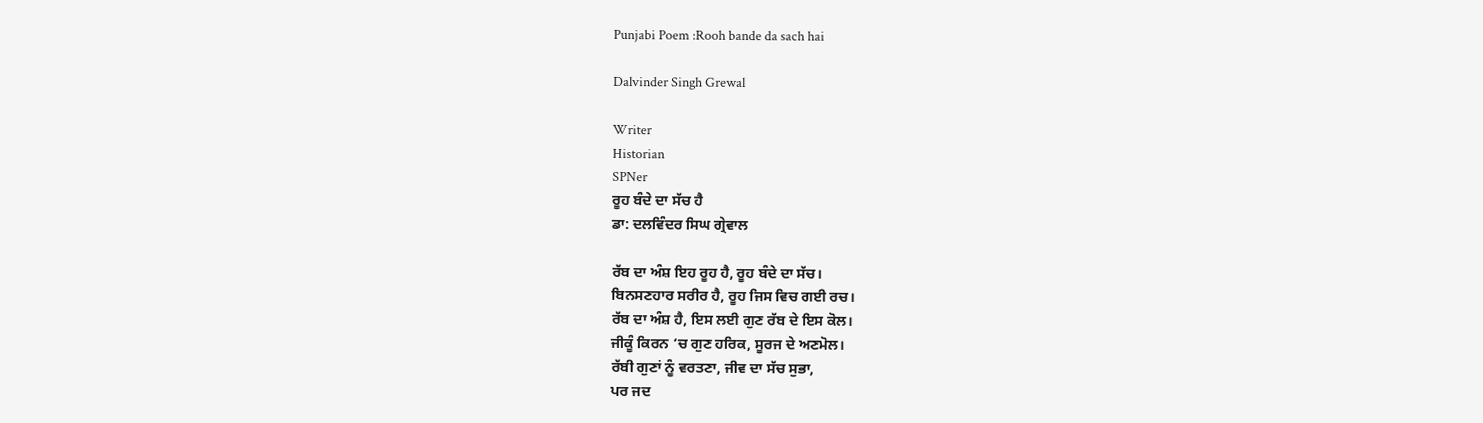Punjabi Poem :Rooh bande da sach hai

Dalvinder Singh Grewal

Writer
Historian
SPNer
ਰੂਹ ਬੰਦੇ ਦਾ ਸੱਚ ਹੈ
ਡਾ: ਦਲਵਿੰਦਰ ਸਿਘ ਗ੍ਰੇਵਾਲ

ਰੱਬ ਦਾ ਅੰਸ਼ ਇਹ ਰੂਹ ਹੈ, ਰੂਹ ਬੰਦੇ ਦਾ ਸੱਚ।
ਬਿਨਸਣਹਾਰ ਸਰੀਰ ਹੈ, ਰੂਹ ਜਿਸ ਵਿਚ ਗਈ ਰਚ।
ਰੱਬ ਦਾ ਅੰਸ਼ ਹੈ, ਇਸ ਲਈ ਗੁਣ ਰੱਬ ਦੇ ਇਸ ਕੋਲ।
ਜੀਕੂੰ ਕਿਰਨ ‘ਚ ਗੁਣ ਹਰਿਕ, ਸੂਰਜ ਦੇ ਅਣਮੋਲ।
ਰੱਬੀ ਗੁਣਾਂ ਨੂੰ ਵਰਤਣਾ, ਜੀਵ ਦਾ ਸੱਚ ਸੁਭਾ,
ਪਰ ਜਦ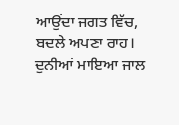ਆਉਂਦਾ ਜਗਤ ਵਿੱਚ, ਬਦਲੇ ਅਪਣਾ ਰਾਹ।
ਦੁਨੀਆਂ ਮਾਇਆ ਜਾਲ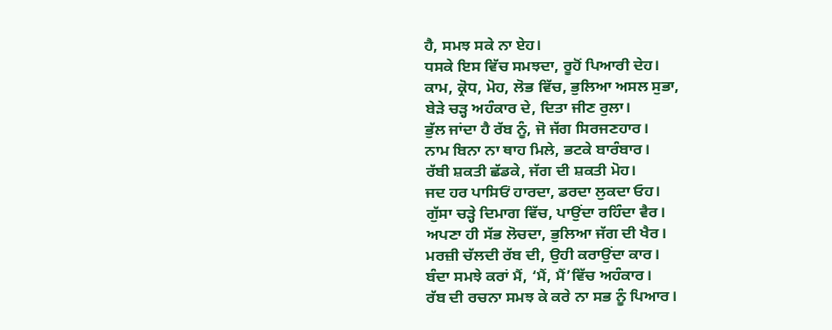ਹੈ, ਸਮਝ ਸਕੇ ਨਾ ਏਹ।
ਧਸਕੇ ਇਸ ਵਿੱਚ ਸਮਝਦਾ, ਰੂਹੋਂ ਪਿਆਰੀ ਦੇਹ।
ਕਾਮ, ਕ੍ਰੋਧ, ਮੋਹ, ਲੋਭ ਵਿੱਚ, ਭੁਲਿਆ ਅਸਲ ਸੁਭਾ,
ਬੇੜੇ ਚੜ੍ਹ ਅਹੰਕਾਰ ਦੇ, ਦਿਤਾ ਜੀਣ ਰੁਲਾ।
ਭੁੱਲ ਜਾਂਦਾ ਹੈ ਰੱਬ ਨੂੰ, ਜੋ ਜੱਗ ਸਿਰਜਣਹਾਰ।
ਨਾਮ ਬਿਨਾ ਨਾ ਥਾਹ ਮਿਲੇ, ਭਟਕੇ ਬਾਰੰਬਾਰ।
ਰੱਬੀ ਸ਼ਕਤੀ ਛੱਡਕੇ, ਜੱਗ ਦੀ ਸ਼ਕਤੀ ਮੋਹ।
ਜਦ ਹਰ ਪਾਸਿਓਂ ਹਾਰਦਾ, ਡਰਦਾ ਲੁਕਦਾ ਓਹ।
ਗੁੱਸਾ ਚੜ੍ਹੇ ਦਿਮਾਗ ਵਿੱਚ, ਪਾਉਂਦਾ ਰਹਿੰਦਾ ਵੈਰ।
ਅਪਣਾ ਹੀ ਸੱਭ ਲੋਚਦਾ, ਭੁਲਿਆ ਜੱਗ ਦੀ ਖੈਰ।
ਮਰਜ਼ੀ ਚੱਲਦੀ ਰੱਬ ਦੀ, ਉਹੀ ਕਰਾਉਂਦਾ ਕਾਰ।
ਬੰਦਾ ਸਮਝੇ ਕਰਾਂ ਮੈਂ, ‘ਮੈਂ, ਮੈਂ’ਵਿੱਚ ਅਹੰਕਾਰ।
ਰੱਬ ਦੀ ਰਚਨਾ ਸਮਝ ਕੇ ਕਰੇ ਨਾ ਸਭ ਨੂੰ ਪਿਆਰ।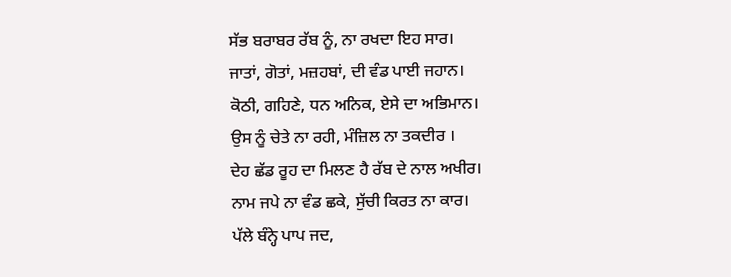ਸੱਭ ਬਰਾਬਰ ਰੱਬ ਨੂੰ, ਨਾ ਰਖਦਾ ਇਹ ਸਾਰ।
ਜਾਤਾਂ, ਗੋਤਾਂ, ਮਜ਼ਹਬਾਂ, ਦੀ ਵੰਡ ਪਾਈ ਜਹਾਨ।
ਕੋਠੀ, ਗਹਿਣੇ, ਧਨ ਅਨਿਕ, ਏਸੇ ਦਾ ਅਭਿਮਾਨ।
ਉਸ ਨੂੰ ਚੇਤੇ ਨਾ ਰਹੀ, ਮੰਜ਼ਿਲ ਨਾ ਤਕਦੀਰ ।
ਦੇਹ ਛੱਡ ਰੂਹ ਦਾ ਮਿਲਣ ਹੈ ਰੱਬ ਦੇ ਨਾਲ ਅਖੀਰ।
ਨਾਮ ਜਪੇ ਨਾ ਵੰਡ ਛਕੇ, ਸੁੱਚੀ ਕਿਰਤ ਨਾ ਕਾਰ।
ਪੱਲੇ ਬੰਨ੍ਹੇ ਪਾਪ ਜਦ,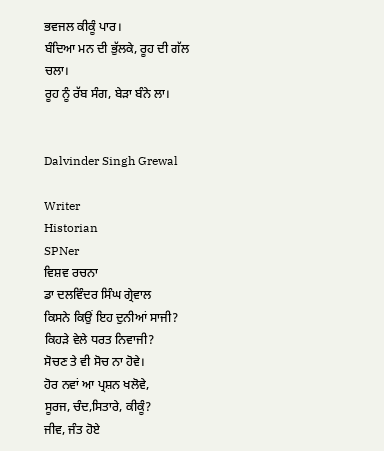ਭਵਜਲ ਕੀਕੂੰ ਪਾਰ।
ਬੰਦਿਆ ਮਨ ਦੀ ਭੁੱਲਕੇ, ਰੂਹ ਦੀ ਗੱਲ ਚਲਾ।
ਰੂਹ ਨੂੰ ਰੱਬ ਸੰਗ, ਬੇੜਾ ਬੰਨੇ ਲਾ।


Dalvinder Singh Grewal

Writer
Historian
SPNer
ਵਿਸ਼ਵ ਰਚਨਾ
ਡਾ ਦਲਵਿੰਦਰ ਸਿੰਘ ਗ੍ਰੇਵਾਲ
ਕਿਸਨੇ ਕਿਉਂ ਇਹ ਦੁਨੀਆਂ ਸਾਜੀ?
ਕਿਹੜੇ ਵੇਲੇ ਧਰਤ ਨਿਵਾਜੀ?
ਸੋਚਣ ਤੇ ਵੀ ਸੋਚ ਨਾ ਹੋਵੇ।
ਹੋਰ ਨਵਾਂ ਆ ਪ੍ਰਸ਼ਨ ਖਲੋਵੇ,
ਸੂਰਜ, ਚੰਦ,ਸਿਤਾਰੇ, ਕੀਕੂੰ?
ਜੀਵ, ਜੰਤ ਹੋਏ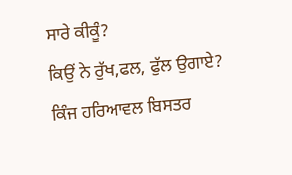ਸਾਰੇ ਕੀਕੂੰ?
ਕਿਉਂ ਨੇ ਰੁੱਖ,ਫਲ, ਫੁੱਲ ਉਗਾਏ?
ਕਿੰਜ ਹਰਿਆਵਲ ਬਿਸਤਰ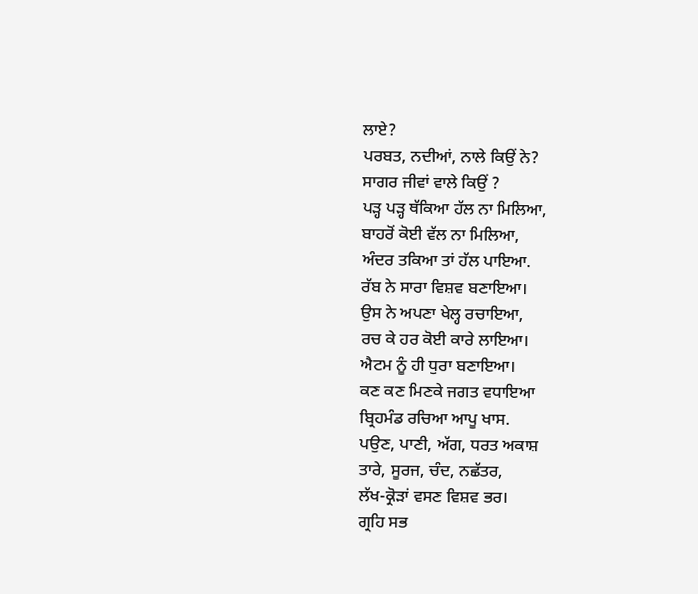ਲਾਏ?
ਪਰਬਤ, ਨਦੀਆਂ, ਨਾਲੇ ਕਿਉਂ ਨੇ?
ਸਾਗਰ ਜੀਵਾਂ ਵਾਲੇ ਕਿਉਂ ?
ਪੜ੍ਹ ਪੜ੍ਹ ਥੱਕਿਆ ਹੱਲ ਨਾ ਮਿਲਿਆ,
ਬਾਹਰੋਂ ਕੋਈ ਵੱਲ ਨਾ ਮਿਲਿਆ,
ਅੰਦਰ ਤਕਿਆ ਤਾਂ ਹੱਲ ਪਾਇਆ.
ਰੱਬ ਨੇ ਸਾਰਾ ਵਿਸ਼ਵ ਬਣਾਇਆ।
ਉਸ ਨੇ ਅਪਣਾ ਖੇਲ੍ਹ ਰਚਾਇਆ,
ਰਚ ਕੇ ਹਰ ਕੋਈ ਕਾਰੇ ਲਾਇਆ।
ਐਟਮ ਨੂੰ ਹੀ ਧੁਰਾ ਬਣਾਇਆ।
ਕਣ ਕਣ ਮਿਣਕੇ ਜਗਤ ਵਧਾਇਆ
ਬ੍ਰਿਹਮੰਡ ਰਚਿਆ ਆਪੂ ਖਾਸ.
ਪਉਣ, ਪਾਣੀ, ਅੱਗ, ਧਰਤ ਅਕਾਸ਼
ਤਾਰੇ, ਸੂਰਜ, ਚੰਦ, ਨਛੱਤਰ,
ਲੱਖ-ਕ੍ਰੋੜਾਂ ਵਸਣ ਵਿਸ਼ਵ ਭਰ।
ਗ੍ਰਹਿ ਸਭ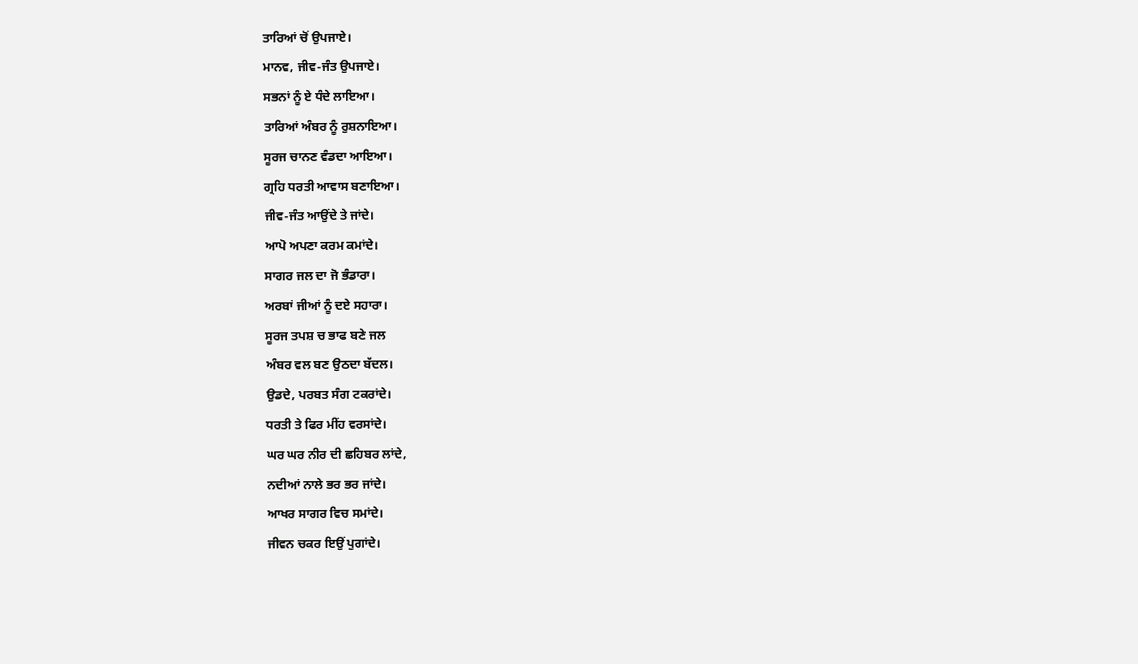ਤਾਰਿਆਂ ਚੋਂ ਉਪਜਾਏ।
ਮਾਨਵ, ਜੀਵ-ਜੰਤ ਉਪਜਾਏ।
ਸਭਨਾਂ ਨੂੰ ਏ ਧੰਦੇ ਲਾਇਆ।
ਤਾਰਿਆਂ ਅੰਬਰ ਨੂੰ ਰੁਸ਼ਨਾਇਆ।
ਸੂਰਜ ਚਾਨਣ ਵੰਡਦਾ ਆਇਆ।
ਗ੍ਰਹਿ ਧਰਤੀ ਆਵਾਸ ਬਣਾਇਆ।
ਜੀਵ-ਜੰਤ ਆਉਂਦੇ ਤੇ ਜਾਂਦੇ।
ਆਪੋ ਅਪਣਾ ਕਰਮ ਕਮਾਂਦੇ।
ਸਾਗਰ ਜਲ ਦਾ ਜੋ ਭੰਡਾਰਾ।
ਅਰਬਾਂ ਜੀਆਂ ਨੂੰ ਦਏ ਸਹਾਰਾ।
ਸੂਰਜ ਤਪਸ਼ ਚ ਭਾਫ ਬਣੇ ਜਲ
ਅੰਬਰ ਵਲ ਬਣ ਉਠਦਾ ਬੱਦਲ।
ਉਡਦੇ, ਪਰਬਤ ਸੰਗ ਟਕਰਾਂਦੇ।
ਧਰਤੀ ਤੇ ਫਿਰ ਮੀਂਹ ਵਰਸਾਂਦੇ।
ਘਰ ਘਰ ਨੀਰ ਦੀ ਛਹਿਬਰ ਲਾਂਦੇ,
ਨਦੀਆਂ ਨਾਲੇ ਭਰ ਭਰ ਜਾਂਦੇ।
ਆਖਰ ਸਾਗਰ ਵਿਚ ਸਮਾਂਦੇ।
ਜੀਵਨ ਚਕਰ ਇਉਂ ਪੁਗਾਂਦੇ।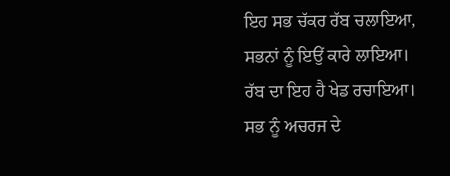ਇਹ ਸਭ ਚੱਕਰ ਰੱਬ ਚਲਾਇਆ,
ਸਭਨਾਂ ਨੂੰ ਇਉਂ ਕਾਰੇ ਲਾਇਆ।
ਰੱਬ ਦਾ ਇਹ ਹੈ ਖੇਡ ਰਚਾਇਆ।
ਸਭ ਨੂੰ ਅਚਰਜ ਦੇ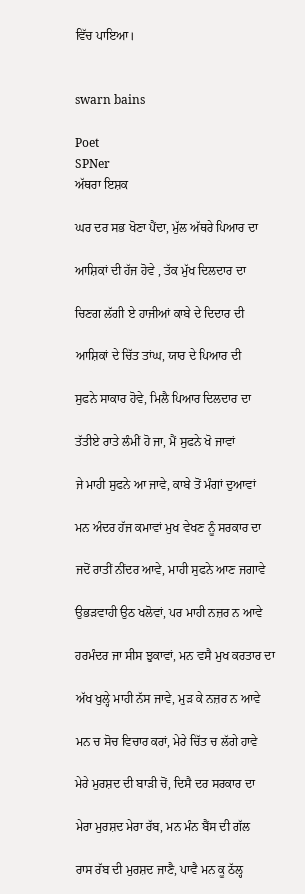ਵਿੱਚ ਪਾਇਆ।


swarn bains

Poet
SPNer
ਅੱਥਰਾ ਇਸ਼ਕ

ਘਰ ਦਰ ਸਭ ਖੋਣਾ ਪੈਂਦਾ, ਮੁੱਲ ਅੱਥਰੇ ਪਿਆਰ ਦਾ

ਆਸ਼ਿਕਾਂ ਦੀ ਹੱਜ ਹੋਵੇ , ਤੱਕ ਮੁੱਖ ਦਿਲਦਾਰ ਦਾ

ਚਿਣਗ ਲੱਗੀ ਏ ਹਾਜੀਆਂ ਕਾਬੇ ਦੇ ਦਿਦਾਰ ਦੀ

ਆਸ਼ਿਕਾਂ ਦੇ ਚਿੱਤ ਤਾਂਘ, ਯਾਰ ਦੇ ਪਿਆਰ ਦੀ

ਸੁਫਨੇ ਸਾਕਾਰ ਹੋਵੇ, ਮਿਲੈ ਪਿਆਰ ਦਿਲਦਾਰ ਦਾ

ਤੱਤੀਏ ਰਾਤੇ ਲੰਮੀਂ ਹੋ ਜਾ, ਮੈਂ ਸੁਫਨੇ ਖੋ ਜਾਵਾਂ

ਜੇ ਮਾਹੀ ਸੁਫਨੇ ਆ ਜਾਵੇ, ਕਾਬੇ ਤੋਂ ਮੰਗਾਂ ਦੁਆਵਾਂ

ਮਨ ਅੰਦਰ ਹੱਜ ਕਮਾਵਾਂ ਮੁਖ ਵੇਖਣ ਨੂੰ ਸਰਕਾਰ ਦਾ

ਜਦੋਂ ਰਾਤੀਂ ਨੀਂਦਰ ਆਵੇ, ਮਾਹੀ ਸੁਫਨੇ ਆਣ ਜਗਾਵੇ

ਉਭੜਵਾਹੀ ਉਠ ਖਲੋਵਾਂ, ਪਰ ਮਾਹੀ ਨਜ਼ਰ ਨ ਆਵੇ

ਹਰਮੰਦਰ ਜਾ ਸੀਸ ਝੁਕਾਵਾਂ, ਮਨ ਵਸੈ ਮੁਖ ਕਰਤਾਰ ਦਾ

ਅੱਖ ਖੁਲ੍ਹੇ ਮਾਹੀ ਨੱਸ ਜਾਵੇ, ਮੁੜ ਕੇ ਨਜ਼ਰ ਨ ਆਵੇ

ਮਨ ਚ ਸੋਚ ਵਿਚਾਰ ਕਰਾਂ, ਮੇਰੇ ਚਿੱਤ ਚ ਲੱਗੇ ਹਾਵੇ

ਮੇਰੇ ਮੁਰਸ਼ਦ ਦੀ ਬਾੜੀ ਚੋਂ, ਦਿਸੈ ਦਰ ਸਰਕਾਰ ਦਾ

ਮੇਰਾ ਮੁਰਸ਼ਦ ਮੇਰਾ ਰੱਬ, ਮਨ ਮੰਨ ਬੈਂਸ ਦੀ ਗੱਲ

ਰਾਸ ਰੱਬ ਦੀ ਮੁਰਸ਼ਦ ਜਾਣੈ, ਪਾਵੈ ਮਨ ਕੂ ਠੱਲ੍ਹ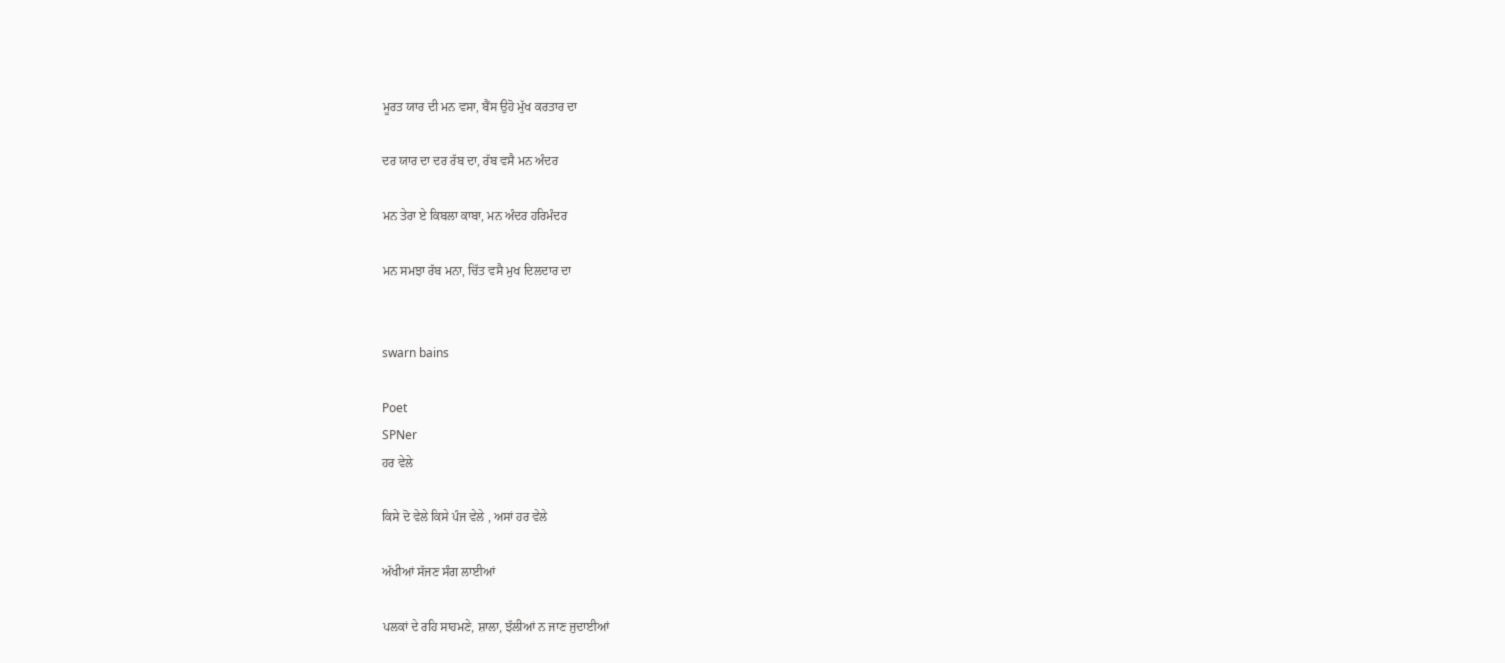ਮੂਰਤ ਯਾਰ ਦੀ ਮਨ ਵਸਾ, ਬੈਂਸ ਉਹੋ ਮੁੱਖ ਕਰਤਾਰ ਦਾ

ਦਰ ਯਾਰ ਦਾ ਦਰ ਰੱਬ ਦਾ, ਰੱਬ ਵਸੈ ਮਨ ਅੰਦਰ

ਮਨ ਤੇਰਾ ਏ ਕਿਬਲਾ ਕਾਬਾ, ਮਨ ਅੰਦਰ ਹਰਿਮੰਦਰ

ਮਨ ਸਮਝਾ ਰੱਬ ਮਨਾ, ਚਿੱਤ ਵਸੈ ਮੁਖ ਦਿਲਦਾਰ ਦਾ


swarn bains

Poet
SPNer
ਹਰ ਵੇਲੇ

ਕਿਸੇ ਦੋ ਵੇਲੇ ਕਿਸੇ ਪੰਜ ਵੇਲੇ , ਅਸਾਂ ਹਰ ਵੇਲੇ

ਅੱਖੀਆਂ ਸੱਜਣ ਸੰਗ ਲਾਈਆਂ

ਪਲਕਾਂ ਦੇ ਰਹਿ ਸਾਹਮਣੇ, ਸ਼ਾਲਾ, ਝੱਲੀਆਂ ਨ ਜਾਣ ਜੁਦਾਈਆਂ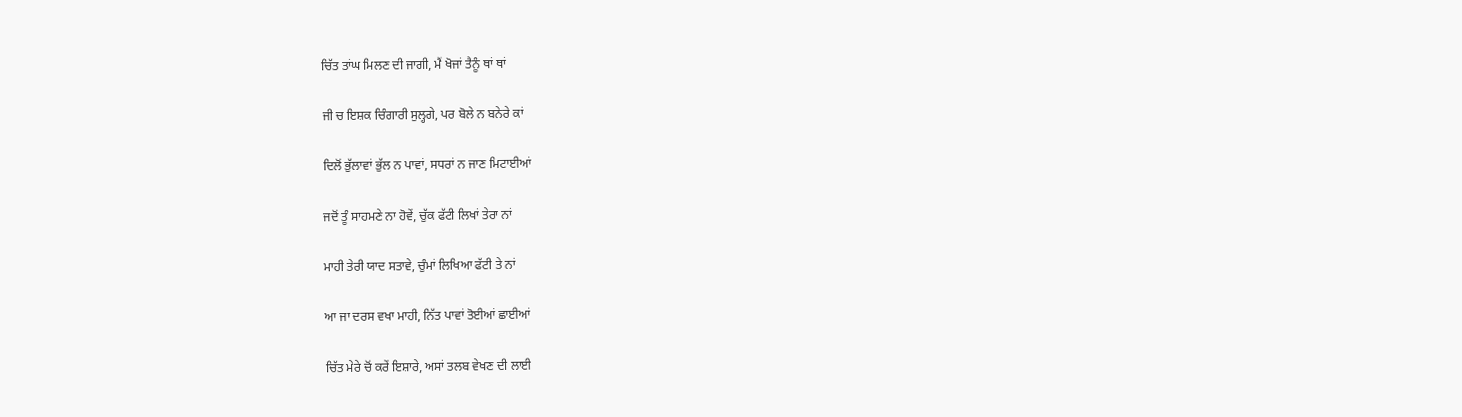ਚਿੱਤ ਤਾਂਘ ਮਿਲਣ ਦੀ ਜਾਗੀ, ਮੈਂ ਖੋਜਾਂ ਤੈਨੂੰ ਥਾਂ ਥਾਂ

ਜੀ ਚ ਇਸ਼ਕ ਚਿੰਗਾਰੀ ਸੁਲ੍ਹਗੇ, ਪਰ ਬੋਲੇ ਨ ਬਨੇਰੇ ਕਾਂ

ਦਿਲੋਂ ਭੁੱਲਾਵਾਂ ਭੁੱਲ ਨ ਪਾਵਾਂ, ਸਧਰਾਂ ਨ ਜਾਣ ਮਿਟਾਈਆਂ

ਜਦੋਂ ਤੂੰ ਸਾਹਮਣੇ ਨਾ ਹੋਵੇਂ, ਚੁੱਕ ਫੱਟੀ ਲਿਖਾਂ ਤੇਰਾ ਨਾਂ

ਮਾਹੀ ਤੇਰੀ ਯਾਦ ਸਤਾਵੇ, ਚੁੰਮਾਂ ਲਿਖਿਆ ਫੱਟੀ ਤੇ ਨਾਂ

ਆ ਜਾ ਦਰਸ ਵਖਾ ਮਾਹੀ, ਨਿੱਤ ਪਾਵਾਂ ਤੋਈਆਂ ਛਾਈਆਂ

ਚਿੱਤ ਮੇਰੇ ਚੋਂ ਕਰੇਂ ਇਸ਼ਾਰੇ, ਅਸਾਂ ਤਲਬ ਵੇਖਣ ਦੀ ਲਾਈ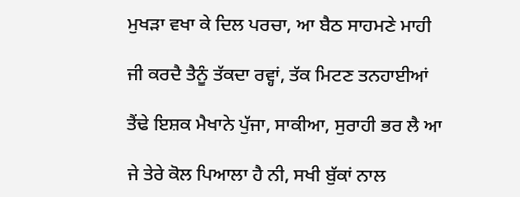ਮੁਖੜਾ ਵਖਾ ਕੇ ਦਿਲ ਪਰਚਾ, ਆ ਬੈਠ ਸਾਹਮਣੇ ਮਾਹੀ

ਜੀ ਕਰਦੈ ਤੈਨੂੰ ਤੱਕਦਾ ਰਵ੍ਹਾਂ, ਤੱਕ ਮਿਟਣ ਤਨਹਾਈਆਂ

ਤੈਂਢੇ ਇਸ਼ਕ ਮੈਖਾਨੇ ਪੁੱਜਾ, ਸਾਕੀਆ, ਸੁਰਾਹੀ ਭਰ ਲੈ ਆ

ਜੇ ਤੇਰੇ ਕੋਲ ਪਿਆਲਾ ਹੈ ਨੀ, ਸਖੀ ਬੁੱਕਾਂ ਨਾਲ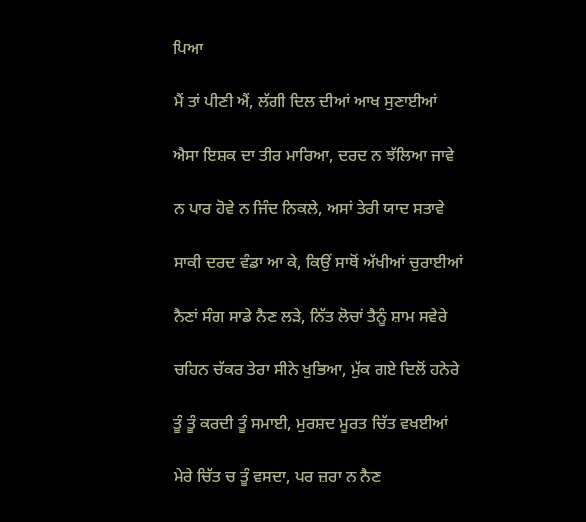ਪਿਆ

ਮੈਂ ਤਾਂ ਪੀਣੀ ਐਂ, ਲੱਗੀ ਦਿਲ ਦੀਆਂ ਆਖ ਸੁਣਾਈਆਂ

ਐਸਾ ਇਸ਼ਕ ਦਾ ਤੀਰ ਮਾਰਿਆ, ਦਰਦ ਨ ਝੱਲਿਆ ਜਾਵੇ

ਨ ਪਾਰ ਹੋਵੇ ਨ ਜਿੰਦ ਨਿਕਲੇ, ਅਸਾਂ ਤੇਰੀ ਯਾਦ ਸਤਾਵੇ

ਸਾਕੀ ਦਰਦ ਵੰਡਾ ਆ ਕੇ, ਕਿਉਂ ਸਾਥੋਂ ਅੱਖੀਆਂ ਚੁਰਾਈਆਂ

ਨੈਣਾਂ ਸੰਗ ਸਾਡੇ ਨੈਣ ਲੜੇ, ਨਿੱਤ ਲੋਚਾਂ ਤੈਨੂੰ ਸ਼ਾਮ ਸਵੇਰੇ

ਚਹਿਨ ਚੱਕਰ ਤੇਰਾ ਸੀਨੇ ਖੁਭਿਆ, ਮੁੱਕ ਗਏ ਦਿਲੋਂ ਹਨੇਰੇ

ਤੂੰ ਤੂੰ ਕਰਦੀ ਤੂੰ ਸਮਾਈ, ਮੁਰਸ਼ਦ ਮੂਰਤ ਚਿੱਤ ਵਖਈਆਂ

ਮੇਰੇ ਚਿੱਤ ਚ ਤੂੰ ਵਸਦਾ, ਪਰ ਜ਼ਰਾ ਨ ਨੈਣ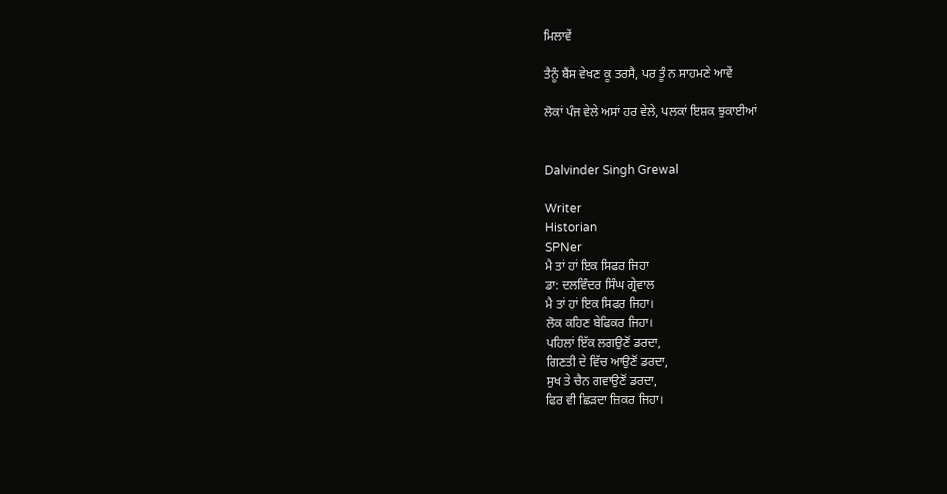ਮਿਲਾਵੇਂ

ਤੈਨੂੰ ਬੈਂਸ ਵੇਖਣ ਕੂ ਤਰਸੈ, ਪਰ ਤੂੰ ਨ ਸਾਹਮਣੇ ਆਵੇਂ

ਲੋਕਾਂ ਪੰਜ ਵੇਲੇ ਅਸਾਂ ਹਰ ਵੇਲੇ, ਪਲਕਾਂ ਇਸ਼ਕ ਝੁਕਾਈਆਂ


Dalvinder Singh Grewal

Writer
Historian
SPNer
ਮੈ ਤਾਂ ਹਾਂ ਇਕ ਸਿਫਰ ਜਿਹਾ
ਡਾ: ਦਲਵਿੰਦਰ ਸਿੰਘ ਗ੍ਰੇਵਾਲ
ਮੈ ਤਾਂ ਹਾਂ ਇਕ ਸਿਫਰ ਜਿਹਾ।
ਲੋਕ ਕਹਿਣ ਬੇਫਿਕਰ ਜਿਹਾ।
ਪਹਿਲਾਂ ਇੱਕ ਲਗਉਣੋਂ ਡਰਦਾ,
ਗਿਣਤੀ ਦੇ ਵਿੱਚ ਆਉਣੋਂ ਡਰਦਾ,
ਸੁਖ ਤੇ ਚੈਨ ਗਵਾਉਣੋਂ ਡਰਦਾ,
ਫਿਰ ਵੀ ਛਿੜਦਾ ਜ਼ਿਕਰ ਜਿਹਾ।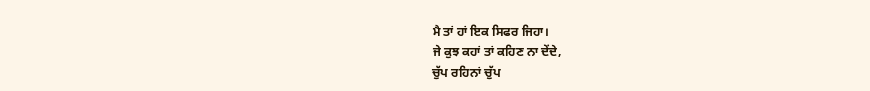ਮੈ ਤਾਂ ਹਾਂ ਇਕ ਸਿਫਰ ਜਿਹਾ।
ਜੇ ਕੁਝ ਕਹਾਂ ਤਾਂ ਕਹਿਣ ਨਾ ਦੇਂਦੇ,
ਚੁੱਪ ਰਹਿਨਾਂ ਚੁੱਪ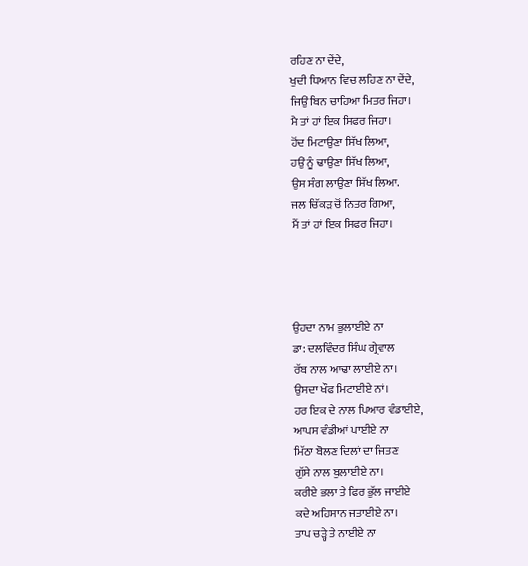ਰਹਿਣ ਨਾ ਦੇਂਦੇ,
ਖੁਦੀ ਧਿਆਨ ਵਿਚ ਲਹਿਣ ਨਾ ਦੇਂਦੇ,
ਜਿਉਂ ਬਿਨ ਚਾਹਿਆ ਮਿਤਰ ਜਿਹਾ।
ਮੈ ਤਾਂ ਹਾਂ ਇਕ ਸਿਫਰ ਜਿਹਾ।
ਹੋਂਦ ਮਿਟਾਉਣਾ ਸਿੱਖ ਲਿਆ,
ਹਉਂ ਨੂੰ ਢਾਉਣਾ ਸਿੱਖ ਲਿਆ,
ਉਸ ਸੰਗ ਲਾਉਣਾ ਸਿੱਖ ਲਿਆ.
ਜਲ ਚਿੱਕੜ ਚੋਂ ਨਿਤਰ ਗਿਆ,
ਮੈਂ ਤਾਂ ਹਾਂ ਇਕ ਸਿਫਰ ਜਿਹਾ।




ਉਹਦਾ ਨਾਮ ਭੁਲਾਈਏ ਨਾ
ਡਾ: ਦਲਵਿੰਦਰ ਸਿੰਘ ਗ੍ਰੇਵਾਲ
ਰੱਬ ਨਾਲ ਆਢਾ ਲਾਈਏ ਨਾ।
ਉਸਦਾ ਖੌਫ ਮਿਟਾਈਏ ਨਾਂ।
ਹਰ ਇਕ ਦੇ ਨਾਲ ਪਿਆਰ ਵੰਡਾਈਏ,
ਆਪਸ ਵੰਡੀਆਂ ਪਾਈਏ ਨਾ
ਮਿੱਠਾ ਬੋਲਣ ਦਿਲਾਂ ਦਾ ਜਿਤਣ
ਗੁੱਸੇ ਨਾਲ ਬੁਲਾਈਏ ਨਾ।
ਕਰੀਏ ਭਲਾ ਤੇ ਫਿਰ ਭੁੱਲ ਜਾਈਏ
ਕਦੇ ਅਹਿਸਾਨ ਜਤਾਈਏ ਨਾ।
ਤਾਪ ਚੜ੍ਹੇ ਤੇ ਨਾਈਏ ਨਾ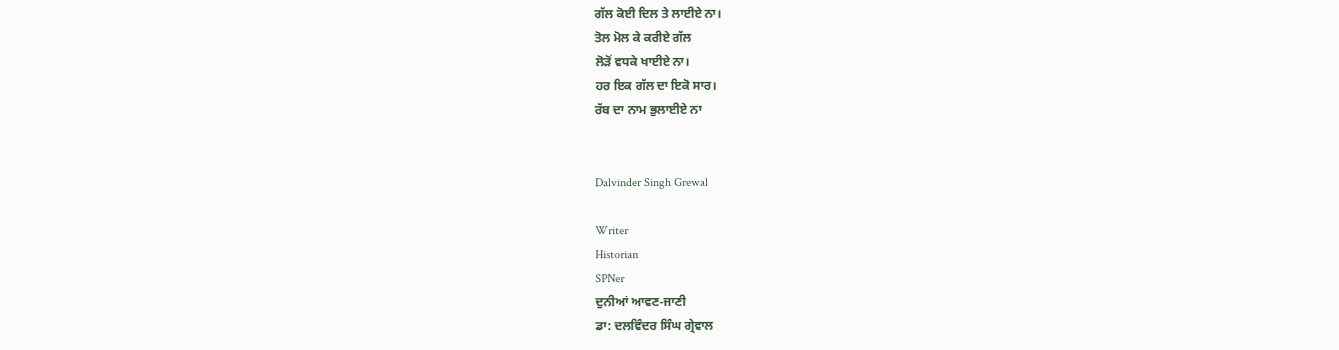ਗੱਲ ਕੋਈ ਦਿਲ ਤੇ ਲਾਈਏ ਨਾ।
ਤੋਲ ਮੋਲ ਕੇ ਕਰੀਏ ਗੱਲ
ਲੋੜੋਂ ਵਧਕੇ ਖਾਈਏ ਨਾ।
ਹਰ ਇਕ ਗੱਲ ਦਾ ਇਕੋ ਸਾਰ।
ਰੱਬ ਦਾ ਨਾਮ ਭੁਲਾਈਏ ਨਾ


Dalvinder Singh Grewal

Writer
Historian
SPNer
ਦੁਨੀਆਂ ਆਵਣ-ਜਾਣੀ
ਡਾ: ਦਲਵਿੰਦਰ ਸਿੰਘ ਗ੍ਰੇਵਾਲ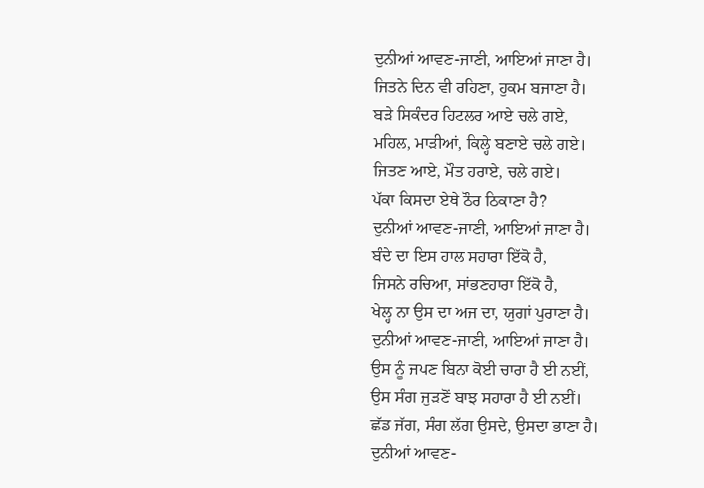ਦੁਨੀਆਂ ਆਵਣ-ਜਾਣੀ, ਆਇਆਂ ਜਾਣਾ ਹੈ।
ਜਿਤਨੇ ਦਿਨ ਵੀ ਰਹਿਣਾ, ਹੁਕਮ ਬਜਾਣਾ ਹੈ।
ਬੜੇ ਸਿਕੰਦਰ ਹਿਟਲਰ ਆਏ ਚਲੇ ਗਏ,
ਮਹਿਲ, ਮਾੜੀਆਂ, ਕਿਲ੍ਹੇ ਬਣਾਏ ਚਲੇ ਗਏ।
ਜਿਤਣ ਆਏ, ਮੌਤ ਹਰਾਏ, ਚਲੇ ਗਏ।
ਪੱਕਾ ਕਿਸਦਾ ਏਥੇ ਠੌਰ ਠਿਕਾਣਾ ਹੈ?
ਦੁਨੀਆਂ ਆਵਣ-ਜਾਣੀ, ਆਇਆਂ ਜਾਣਾ ਹੈ।
ਬੰਦੇ ਦਾ ਇਸ ਹਾਲ ਸਹਾਰਾ ਇੱਕੋ ਹੈ,
ਜਿਸਨੇ ਰਚਿਆ, ਸਾਂਭਣਹਾਰਾ ਇੱਕੋ ਹੈ,
ਖੇਲ੍ਹ ਨਾ ਉਸ ਦਾ ਅਜ ਦਾ, ਯੁਗਾਂ ਪੁਰਾਣਾ ਹੈ।
ਦੁਨੀਆਂ ਆਵਣ-ਜਾਣੀ, ਆਇਆਂ ਜਾਣਾ ਹੈ।
ਉਸ ਨੂੰ ਜਪਣ ਬਿਨਾ ਕੋਈ ਚਾਰਾ ਹੈ ਈ ਨਈਂ,
ਉਸ ਸੰਗ ਜੁੜਣੋਂ ਬਾਝ ਸਹਾਰਾ ਹੈ ਈ ਨਈਂ।
ਛੱਡ ਜੱਗ, ਸੰਗ ਲੱਗ ਉਸਦੇ, ਉਸਦਾ ਭਾਣਾ ਹੈ।
ਦੁਨੀਆਂ ਆਵਣ-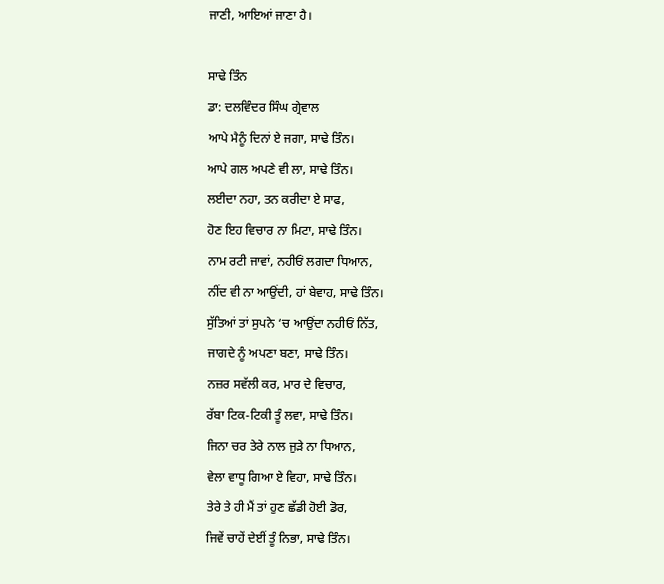ਜਾਣੀ, ਆਇਆਂ ਜਾਣਾ ਹੈ।

ਸਾਢੇ ਤਿੰਨ
ਡਾ: ਦਲਵਿੰਦਰ ਸਿੰਘ ਗ੍ਰੇਵਾਲ
ਆਪੇ ਮੈਨੂੰ ਦਿਨਾਂ ਏ ਜਗਾ, ਸਾਢੇ ਤਿੰਨ।
ਆਪੇ ਗਲ ਅਪਣੇ ਵੀ ਲਾ, ਸਾਢੇ ਤਿੰਨ।
ਲਈਦਾ ਨਹਾ, ਤਨ ਕਰੀਦਾ ਏ ਸਾਫ,
ਹੋਣ ਇਹ ਵਿਚਾਰ ਨਾ ਮਿਟਾ, ਸਾਢੇ ਤਿੰਨ।
ਨਾਮ ਰਟੀ ਜਾਵਾਂ, ਨਹੀਓਂ ਲਗਦਾ ਧਿਆਨ,
ਨੀਂਦ ਵੀ ਨਾ ਆਉਂਦੀ, ਹਾਂ ਬੇਵਾਹ, ਸਾਢੇ ਤਿੰਨ।
ਸੁੱਤਿਆਂ ਤਾਂ ਸੁਪਨੇ ‘ਚ ਆਉਂਦਾ ਨਹੀਓਂ ਨਿੱਤ,
ਜਾਗਦੇ ਨੂੰ ਅਪਣਾ ਬਣਾ, ਸਾਢੇ ਤਿੰਨ।
ਨਜ਼ਰ ਸਵੱਲੀ ਕਰ, ਮਾਰ ਦੇ ਵਿਚਾਰ,
ਰੱਬਾ ਟਿਕ-ਟਿਕੀ ਤੂੰ ਲਵਾ, ਸਾਢੇ ਤਿੰਨ।
ਜਿਨਾ ਚਰ ਤੇਰੇ ਨਾਲ ਜੁੜੇ ਨਾ ਧਿਆਨ,
ਵੇਲਾ ਵਾਧੂ ਗਿਆ ਏ ਵਿਹਾ, ਸਾਢੇ ਤਿੰਨ।
ਤੇਰੇ ਤੇ ਹੀ ਮੈਂ ਤਾਂ ਹੁਣ ਛੱਡੀ ਹੋਈ ਡੋਰ,
ਜਿਵੇਂ ਚਾਹੇਂ ਦੇਈਂ ਤੂੰ ਨਿਭਾ, ਸਾਢੇ ਤਿੰਨ।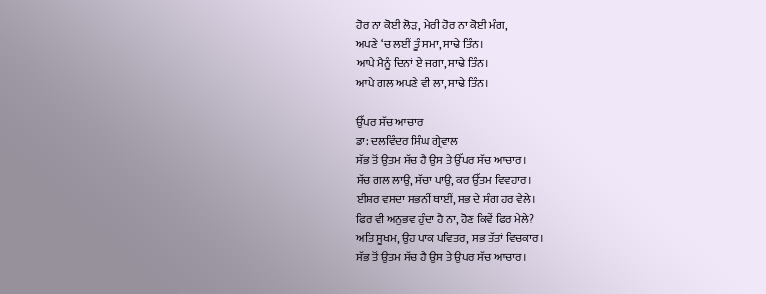ਹੋਰ ਨਾ ਕੋਈ ਲੋੜ, ਮੇਰੀ ਹੋਰ ਨਾ ਕੋਈ ਮੰਗ,
ਅਪਣੇ ‘ਚ ਲਈਂ ਤੂੰ ਸਮਾ, ਸਾਢੇ ਤਿੰਨ।
ਆਪੇ ਮੈਨੂੰ ਦਿਨਾਂ ਏ ਜਗਾ, ਸਾਢੇ ਤਿੰਨ।
ਆਪੇ ਗਲ ਅਪਣੇ ਵੀ ਲਾ, ਸਾਢੇ ਤਿੰਨ।

ਉੱਪਰ ਸੱਚ ਆਚਾਰ
ਡਾ: ਦਲਵਿੰਦਰ ਸਿੰਘ ਗ੍ਰੇਵਾਲ
ਸੱਭ ਤੋਂ ਉਤਮ ਸੱਚ ਹੈ ਉਸ ਤੇ ਉੱਪਰ ਸੱਚ ਆਚਾਰ।
ਸੱਚ ਗਲ ਲਾਉ, ਸੱਚਾ ਪਾਉ, ਕਰ ਉੱਤਮ ਵਿਵਹਾਰ।
ਈਸ਼ਰ ਵਸਦਾ ਸਭਨੀਂ ਥਾਈਂ, ਸਭ ਦੇ ਸੰਗ ਹਰ ਵੇਲੇ।
ਫਿਰ ਵੀ ਅਨੁਭਵ ਹੁੰਦਾ ਹੈ ਨਾ, ਹੋਣ ਕਿਵੇਂ ਫਿਰ ਮੇਲੇ?
ਅਤਿ ਸੂਖਮ, ਉਹ ਪਾਕ ਪਵਿਤਰ, ਸਭ ਤੱਤਾਂ ਵਿਚਕਾਰ।
ਸੱਭ ਤੋਂ ਉਤਮ ਸੱਚ ਹੈ ਉਸ ਤੇ ਉਪਰ ਸੱਚ ਆਚਾਰ।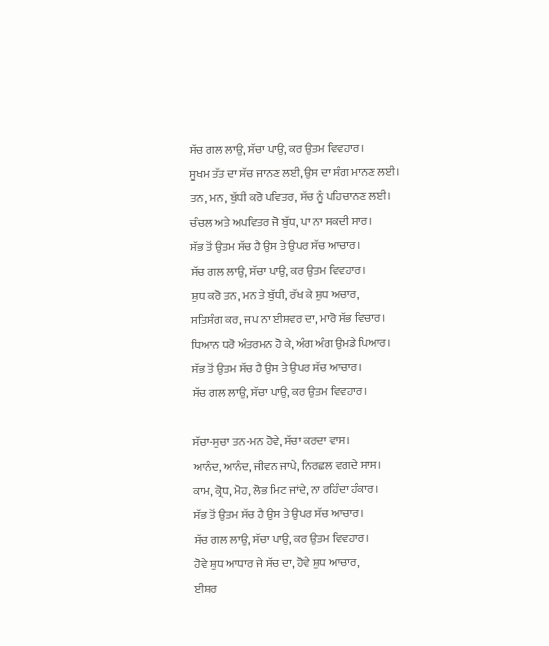ਸੱਚ ਗਲ ਲਾਉ, ਸੱਚਾ ਪਾਉ, ਕਰ ਉਤਮ ਵਿਵਹਾਰ।
ਸੂਖਮ ਤੱਤ ਦਾ ਸੱਚ ਜਾਨਣ ਲਈ, ਉਸ ਦਾ ਸੰਗ ਮਾਨਣ ਲਈ।
ਤਨ, ਮਨ, ਬੁੱਧੀ ਕਰੋ ਪਵਿਤਰ, ਸੱਚ ਨੂੰ ਪਹਿਚਾਨਣ ਲਈ।
ਚੰਚਲ ਅਤੇ ਅਪਵਿਤਰ ਜੋ ਬੁੱਧ, ਪਾ ਨਾ ਸਕਦੀ ਸਾਰ।
ਸੱਭ ਤੋਂ ਉਤਮ ਸੱਚ ਹੈ ਉਸ ਤੇ ਉਪਰ ਸੱਚ ਆਚਾਰ।
ਸੱਚ ਗਲ ਲਾਉ, ਸੱਚਾ ਪਾਉ, ਕਰ ਉਤਮ ਵਿਵਹਾਰ।
ਸ਼ੁਧ ਕਰੋ ਤਨ, ਮਨ ਤੇ ਬੁੱਧੀ, ਰੱਖ ਕੇ ਸ਼ੁਧ ਅਚਾਰ,
ਸਤਿਸੰਗ ਕਰ, ਜਪ ਨਾ ਈਸ਼ਵਰ ਦਾ, ਮਾਰੋ ਸੱਭ ਵਿਚਾਰ।
ਧਿਆਨ ਧਰੋ ਅੰਤਰਮਨ ਹੋ ਕੇ, ਅੰਗ ਅੰਗ ਉਮਡੇ ਪਿਆਰ।
ਸੱਭ ਤੋਂ ਉਤਮ ਸੱਚ ਹੈ ਉਸ ਤੇ ਉਪਰ ਸੱਚ ਆਚਾਰ।
ਸੱਚ ਗਲ ਲਾਉ, ਸੱਚਾ ਪਾਉ, ਕਰ ਉਤਮ ਵਿਵਹਾਰ।

ਸੱਚਾ-ਸੁਚਾ ਤਨ-ਮਨ ਹੋਵੇ, ਸੱਚਾ ਕਰਦਾ ਵਾਸ।
ਆਨੰਦ, ਆਨੰਦ, ਜੀਵਨ ਜਾਪੇ, ਨਿਰਛਲ ਵਗਦੇ ਸਾਸ।
ਕਾਮ, ਕ੍ਰੋਧ, ਮੋਹ, ਲੋਭ ਮਿਟ ਜਾਂਦੇ, ਨਾ ਰਹਿੰਦਾ ਹੰਕਾਰ।
ਸੱਭ ਤੋਂ ਉਤਮ ਸੱਚ ਹੈ ਉਸ ਤੇ ਉਪਰ ਸੱਚ ਆਚਾਰ।
ਸੱਚ ਗਲ ਲਾਉ, ਸੱਚਾ ਪਾਉ, ਕਰ ਉਤਮ ਵਿਵਹਾਰ।
ਹੋਵੇ ਸ਼ੁਧ ਆਧਾਰ ਜੇ ਸੱਚ ਦਾ, ਹੋਵੇ ਸ਼ੁਧ ਆਚਾਰ,
ਈਸ਼ਰ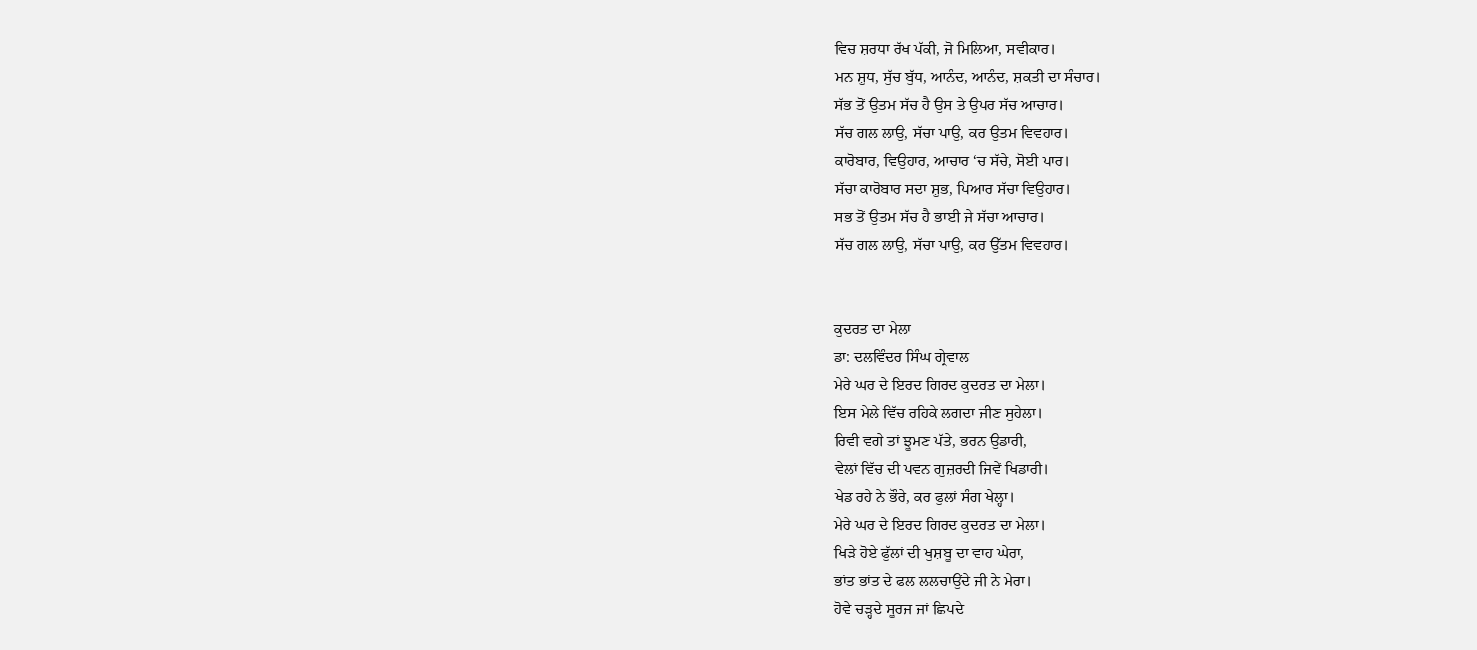ਵਿਚ ਸ਼ਰਧਾ ਰੱਖ ਪੱਕੀ, ਜੋ ਮਿਲਿਆ, ਸਵੀਕਾਰ।
ਮਨ ਸ਼ੁਧ, ਸੁੱਚ ਬੁੱਧ, ਆਨੰਦ, ਆਨੰਦ, ਸ਼ਕਤੀ ਦਾ ਸੰਚਾਰ।
ਸੱਭ ਤੋਂ ਉਤਮ ਸੱਚ ਹੈ ਉਸ ਤੇ ਉਪਰ ਸੱਚ ਆਚਾਰ।
ਸੱਚ ਗਲ ਲਾਉ, ਸੱਚਾ ਪਾਉ, ਕਰ ਉਤਮ ਵਿਵਹਾਰ।
ਕਾਰੋਬਾਰ, ਵਿਉਹਾਰ, ਆਚਾਰ ‘ਚ ਸੱਚੇ, ਸੋਈ ਪਾਰ।
ਸੱਚਾ ਕਾਰੋਬਾਰ ਸਦਾ ਸ਼ੁਭ, ਪਿਆਰ ਸੱਚਾ ਵਿਉਹਾਰ।
ਸਭ ਤੋਂ ਉਤਮ ਸੱਚ ਹੈ ਭਾਈ ਜੇ ਸੱਚਾ ਆਚਾਰ।
ਸੱਚ ਗਲ ਲਾਉ, ਸੱਚਾ ਪਾਉ, ਕਰ ਉੱਤਮ ਵਿਵਹਾਰ।


ਕੁਦਰਤ ਦਾ ਮੇਲਾ
ਡਾ: ਦਲਵਿੰਦਰ ਸਿੰਘ ਗ੍ਰੇਵਾਲ
ਮੇਰੇ ਘਰ ਦੇ ਇਰਦ ਗਿਰਦ ਕੁਦਰਤ ਦਾ ਮੇਲਾ।
ਇਸ ਮੇਲੇ ਵਿੱਚ ਰਹਿਕੇ ਲਗਦਾ ਜੀਣ ਸੁਹੇਲਾ।
ਰਿਵੀ ਵਗੇ ਤਾਂ ਝੂਮਣ ਪੱਤੇ, ਭਰਨ ਉਡਾਰੀ,
ਵੇਲਾਂ ਵਿੱਚ ਦੀ ਪਵਨ ਗੁਜ਼ਰਦੀ ਜਿਵੇਂ ਖਿਡਾਰੀ।
ਖੇਡ ਰਹੇ ਨੇ ਭੌਰੇ, ਕਰ ਫੁਲਾਂ ਸੰਗ ਖੇਲ੍ਹਾ।
ਮੇਰੇ ਘਰ ਦੇ ਇਰਦ ਗਿਰਦ ਕੁਦਰਤ ਦਾ ਮੇਲਾ।
ਖਿੜੇ ਹੋਏ ਫੁੱਲਾਂ ਦੀ ਖੁਸ਼ਬੂ ਦਾ ਵਾਹ ਘੇਰਾ,
ਭਾਂਤ ਭਾਂਤ ਦੇ ਫਲ ਲਲਚਾਉਂਦੇ ਜੀ ਨੇ ਮੇਰਾ।
ਹੋਵੇ ਚੜ੍ਹਦੇ ਸੂਰਜ ਜਾਂ ਛਿਪਦੇ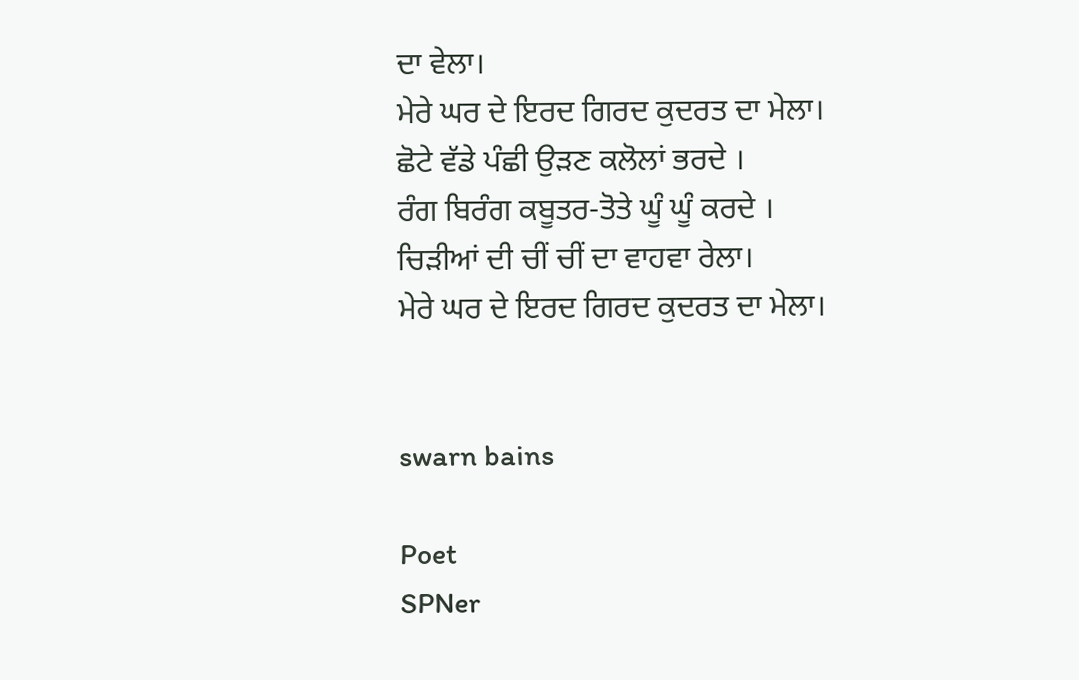ਦਾ ਵੇਲਾ।
ਮੇਰੇ ਘਰ ਦੇ ਇਰਦ ਗਿਰਦ ਕੁਦਰਤ ਦਾ ਮੇਲਾ।
ਛੋਟੇ ਵੱਡੇ ਪੰਛੀ ਉੜਣ ਕਲੋਲਾਂ ਭਰਦੇ ।
ਰੰਗ ਬਿਰੰਗ ਕਬੂਤਰ-ਤੋਤੇ ਘੂੰ ਘੂੰ ਕਰਦੇ ।
ਚਿੜੀਆਂ ਦੀ ਚੀਂ ਚੀਂ ਦਾ ਵਾਹਵਾ ਰੇਲਾ।
ਮੇਰੇ ਘਰ ਦੇ ਇਰਦ ਗਿਰਦ ਕੁਦਰਤ ਦਾ ਮੇਲਾ।


swarn bains

Poet
SPNer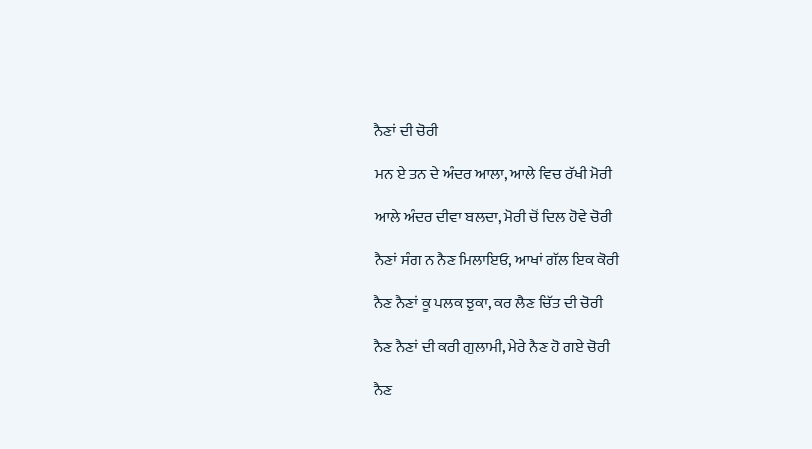ਨੈਣਾਂ ਦੀ ਚੋਰੀ

ਮਨ ਏ ਤਨ ਦੇ ਅੰਦਰ ਆਲਾ, ਆਲੇ ਵਿਚ ਰੱਖੀ ਮੋਰੀ

ਆਲੇ ਅੰਦਰ ਦੀਵਾ ਬਲਦਾ, ਮੋਰੀ ਚੋਂ ਦਿਲ ਹੋਵੇ ਚੋਰੀ

ਨੈਣਾਂ ਸੰਗ ਨ ਨੈਣ ਮਿਲਾਇਓ, ਆਖਾਂ ਗੱਲ ਇਕ ਕੋਰੀ

ਨੈਣ ਨੈਣਾਂ ਕੂ ਪਲਕ ਝੁਕਾ, ਕਰ ਲੈਣ ਚਿੱਤ ਦੀ ਚੋਰੀ

ਨੈਣ ਨੈਣਾਂ ਦੀ ਕਰੀ ਗੁਲਾਮੀ, ਮੇਰੇ ਨੈਣ ਹੋ ਗਏ ਚੋਰੀ

ਨੈਣ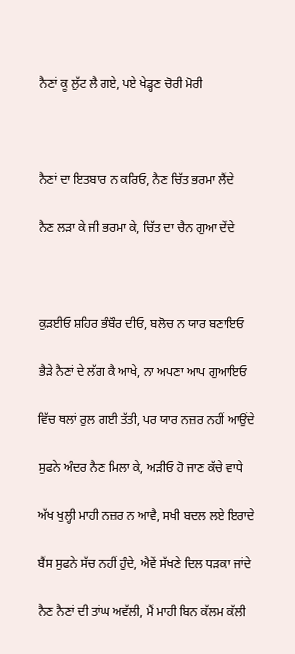ਨੈਣਾਂ ਕੂ ਲੁੱਟ ਲੈ ਗਏ, ਪਏ ਖੇਡ੍ਹਣ ਚੋਰੀ ਮੋਰੀ



ਨੈਣਾਂ ਦਾ ਇਤਬਾਰ ਨ ਕਰਿਓ, ਨੈਣ ਚਿੱਤ ਭਰਮਾ ਲੈਂਦੇ

ਨੈਣ ਲੜਾ ਕੇ ਜੀ ਭਰਮਾ ਕੇ, ਚਿੱਤ ਦਾ ਚੈਨ ਗੁਆ ਦੇਂਦੇ



ਕੁੜਈਓ ਸ਼ਹਿਰ ਭੰਬੌਰ ਦੀਓ, ਬਲੋਚ ਨ ਯਾਰ ਬਣਾਇਓ

ਭੈੜੇ ਨੈਣਾਂ ਦੇ ਲੱਗ ਕੈ ਆਖੇ, ਨਾ ਅਪਣਾ ਆਪ ਗੁਆਇਓ

ਵਿੱਚ ਥਲਾਂ ਰੁਲ ਗਈ ਤੱਤੀ, ਪਰ ਯਾਰ ਨਜ਼ਰ ਨਹੀਂ ਆਉਂਦੇ

ਸੁਫਨੇ ਅੰਦਰ ਨੈਣ ਮਿਲਾ ਕੇ, ਅੜੀਓ ਹੋ ਜਾਣ ਕੱਚੇ ਵਾਧੇ

ਅੱਖ ਖੁਲ੍ਹੀ ਮਾਹੀ ਨਜ਼ਰ ਨ ਆਵੈ, ਸਖੀ ਬਦਲ ਲਏ ਇਰਾਦੇ

ਬੈਂਸ ਸੁਫਨੇ ਸੱਚ ਨਹੀਂ ਹੁੰਦੇ, ਐਵੇਂ ਸੱਖਣੇ ਦਿਲ ਧੜਕਾ ਜਾਂਦੇ

ਨੈਣ ਨੈਣਾਂ ਦੀ ਤਾਂਘ ਅਵੱਲੀ, ਮੈਂ ਮਾਹੀ ਬਿਨ ਕੱਲਮ ਕੱਲੀ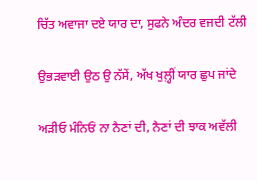ਚਿੱਤ ਅਵਾਜਾ ਦਏ ਯਾਰ ਦਾ, ਸੁਫਨੇ ਅੰਦਰ ਵਜਦੀ ਟੱਲੀ

ਉਭੜਵਾਈ ਉਠ ਉ ਨੱਸੇਂ, ਅੱਖ ਖੁਲ਼੍ਹੀਂ ਯਾਰ ਛੁਪ ਜਾਂਦੇ

ਅੜੀਓ ਮੰਨਿਓਂ ਨਾ ਨੈਣਾਂ ਦੀ, ਨੈਣਾਂ ਦੀ ਝਾਕ ਅਵੱਲੀ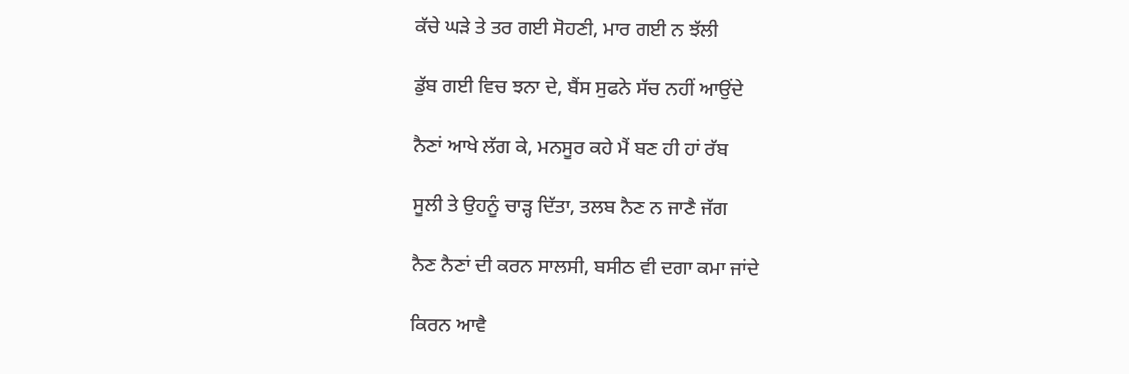ਕੱਚੇ ਘੜੇ ਤੇ ਤਰ ਗਈ ਸੋਹਣੀ, ਮਾਰ ਗਈ ਨ ਝੱਲੀ

ਡੁੱਬ ਗਈ ਵਿਚ ਝਨਾ ਦੇ, ਬੈਂਸ ਸੁਫਨੇ ਸੱਚ ਨਹੀਂ ਆਉਂਦੇ

ਨੈਣਾਂ ਆਖੇ ਲੱਗ ਕੇ, ਮਨਸੂਰ ਕਹੇ ਮੈਂ ਬਣ ਹੀ ਹਾਂ ਰੱਬ

ਸੂਲੀ ਤੇ ਉਹਨੂੰ ਚਾੜ੍ਹ ਦਿੱਤਾ, ਤਲਬ ਨੈਣ ਨ ਜਾਣੈ ਜੱਗ

ਨੈਣ ਨੈਣਾਂ ਦੀ ਕਰਨ ਸਾਲਸੀ, ਬਸੀਠ ਵੀ ਦਗਾ ਕਮਾ ਜਾਂਦੇ

ਕਿਰਨ ਆਵੈ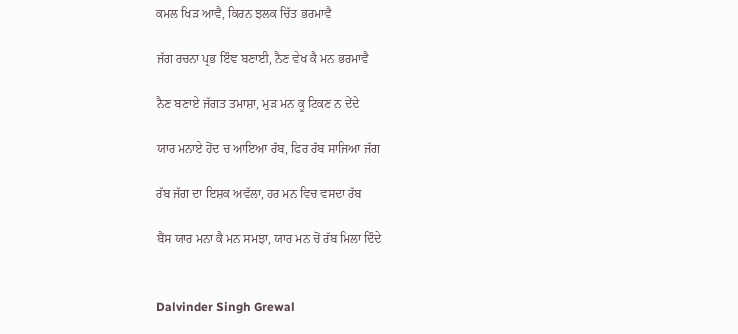ਕਮਲ ਖਿੜ ਆਵੈ, ਕਿਰਨ ਝਲਕ ਚਿੱਤ ਭਰਮਾਵੈ

ਜੱਗ ਰਚਨਾ ਪ੍ਰਭ ਇੰਞ ਬਣਾਈ, ਨੈਣ ਵੇਖ ਕੈ ਮਨ ਭਰਮਾਵੈ

ਨੈਣ ਬਣਾਏ ਜੱਗਤ ਤਮਾਸ਼ਾ, ਮੁੜ ਮਨ ਕੂ ਟਿਕਣ ਨ ਦੇਂਦੇ

ਯਾਰ ਮਨਾਏ ਹੋਂਦ ਚ ਆਇਆ ਰੱਬ, ਫਿਰ ਰੱਬ ਸਾਜਿਆ ਜੱਗ

ਰੱਬ ਜੱਗ ਦਾ ਇਸ਼ਕ ਅਵੱਲਾ, ਹਰ ਮਨ ਵਿਚ ਵਸਦਾ ਰੱਬ

ਬੈਂਸ ਯਾਰ ਮਨਾ ਕੈ ਮਨ ਸਮਝਾ, ਯਾਰ ਮਨ ਚੋਂ ਰੱਬ ਮਿਲਾ ਦਿੰਦੇ


Dalvinder Singh Grewal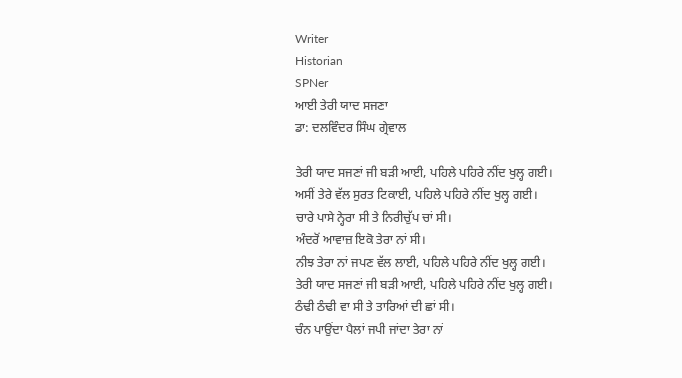Writer
Historian
SPNer
ਆਈ ਤੇਰੀ ਯਾਦ ਸਜਣਾ
ਡਾ: ਦਲਵਿੰਦਰ ਸਿੰਘ ਗ੍ਰੇਵਾਲ

ਤੇਰੀ ਯਾਦ ਸਜਣਾਂ ਜੀ ਬੜੀ ਆਈ, ਪਹਿਲੇ ਪਹਿਰੇ ਨੀਂਦ ਖੁਲ੍ਹ ਗਈ।
ਅਸੀਂ ਤੇਰੇ ਵੱਲ ਸੁਰਤ ਟਿਕਾਈ, ਪਹਿਲੇ ਪਹਿਰੇ ਨੀਂਦ ਖੁਲ੍ਹ ਗਈ।
ਚਾਰੇ ਪਾਸੇ ਨ੍ਹੇਰਾ ਸੀ ਤੇ ਨਿਰੀਚੁੱਪ ਚਾਂ ਸੀ।
ਅੰਦਰੋਂ ਆਵਾਜ਼ ਇਕੋ ਤੇਰਾ ਨਾਂ ਸੀ।
ਨੀਝ ਤੇਰਾ ਨਾਂ ਜਪਣ ਵੱਲ ਲਾਈ, ਪਹਿਲੇ ਪਹਿਰੇ ਨੀਂਦ ਖੁਲ੍ਹ ਗਈ।
ਤੇਰੀ ਯਾਦ ਸਜਣਾਂ ਜੀ ਬੜੀ ਆਈ, ਪਹਿਲੇ ਪਹਿਰੇ ਨੀਂਦ ਖੁਲ੍ਹ ਗਈ।
ਠੰਢੀ ਠੰਢੀ ਵਾ ਸੀ ਤੇ ਤਾਰਿਆਂ ਦੀ ਛਾਂ ਸੀ।
ਚੰਨ ਪਾਉਂਦਾ ਪੈਲਾਂ ਜਪੀ ਜਾਂਦਾ ਤੇਰਾ ਨਾਂ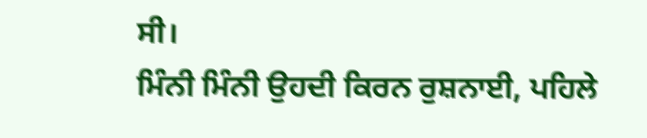ਸੀ।
ਮਿੰਨੀ ਮਿੰਨੀ ਉਹਦੀ ਕਿਰਨ ਰੁਸ਼ਨਾਈ, ਪਹਿਲੇ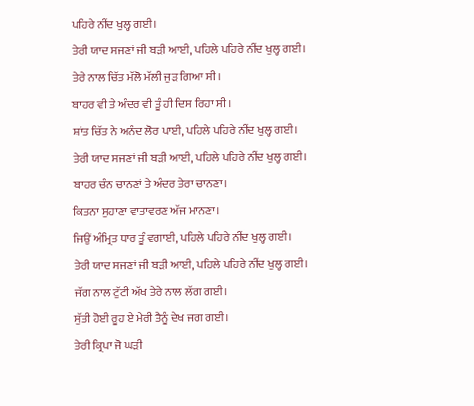ਪਹਿਰੇ ਨੀਂਦ ਖੁਲ੍ਹ ਗਈ।
ਤੇਰੀ ਯਾਦ ਸਜਣਾਂ ਜੀ ਬੜੀ ਆਈ, ਪਹਿਲੇ ਪਹਿਰੇ ਨੀਂਦ ਖੁਲ੍ਹ ਗਈ।
ਤੇਰੇ ਨਾਲ ਚਿੱਤ ਮੱਲੋ ਮੱਲੀ ਜੁੜ ਗਿਆ ਸੀ।
ਬਾਹਰ ਵੀ ਤੇ ਅੰਦਰ ਵੀ ਤੂੰ ਹੀ ਦਿਸ ਰਿਹਾ ਸੀ।
ਸ਼ਾਂਤ ਚਿੱਤ ਨੇ ਅਨੰਦ ਲੋਰ ਪਾਈ, ਪਹਿਲੇ ਪਹਿਰੇ ਨੀਂਦ ਖੁਲ੍ਹ ਗਈ।
ਤੇਰੀ ਯਾਦ ਸਜਣਾਂ ਜੀ ਬੜੀ ਆਈ, ਪਹਿਲੇ ਪਹਿਰੇ ਨੀਂਦ ਖੁਲ੍ਹ ਗਈ।
ਬਾਹਰ ਚੰਨ ਚਾਨਣਾਂ ਤੇ ਅੰਦਰ ਤੇਰਾ ਚਾਨਣਾ।
ਕਿਤਨਾ ਸੁਹਾਣਾ ਵਾਤਾਵਰਣ ਅੱਜ ਮਾਨਣਾ।
ਜਿਉਂ ਅੰਮ੍ਰਿਤ ਧਾਰ ਤੂੰ ਵਗਾਈ, ਪਹਿਲੇ ਪਹਿਰੇ ਨੀਂਦ ਖੁਲ੍ਹ ਗਈ।
ਤੇਰੀ ਯਾਦ ਸਜਣਾਂ ਜੀ ਬੜੀ ਆਈ, ਪਹਿਲੇ ਪਹਿਰੇ ਨੀਂਦ ਖੁਲ੍ਹ ਗਈ।
ਜੱਗ ਨਾਲ ਟੁੱਟੀ ਅੱਖ ਤੇਰੇ ਨਾਲ ਲੱਗ ਗਈ।
ਸੁੱਤੀ ਹੋਈ ਰੂਹ ਏ ਮੇਰੀ ਤੈਨੂੰ ਦੇਖ ਜਗ ਗਈ।
ਤੇਰੀ ਕ੍ਰਿਪਾ ਜੋ ਘੜੀ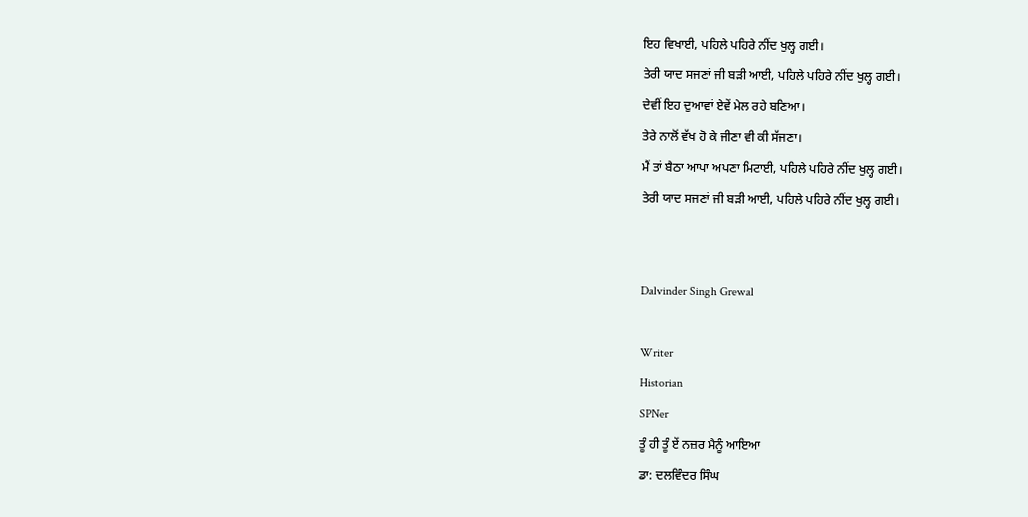ਇਹ ਵਿਖਾਈ, ਪਹਿਲੇ ਪਹਿਰੇ ਨੀਂਦ ਖੁਲ੍ਹ ਗਈ।
ਤੇਰੀ ਯਾਦ ਸਜਣਾਂ ਜੀ ਬੜੀ ਆਈ, ਪਹਿਲੇ ਪਹਿਰੇ ਨੀਂਦ ਖੁਲ੍ਹ ਗਈ।
ਦੇਵੀਂ ਇਹ ਦੁਆਵਾਂ ਏਵੇਂ ਮੇਲ ਰਹੇ ਬਣਿਆ।
ਤੇਰੇ ਨਾਲੋਂ ਵੱਖ ਹੋ ਕੇ ਜੀਣਾ ਵੀ ਕੀ ਸੱਜਣਾ।
ਮੈਂ ਤਾਂ ਬੈਠਾ ਆਪਾ ਅਪਣਾ ਮਿਟਾਈ, ਪਹਿਲੇ ਪਹਿਰੇ ਨੀਂਦ ਖੁਲ੍ਹ ਗਈ।
ਤੇਰੀ ਯਾਦ ਸਜਣਾਂ ਜੀ ਬੜੀ ਆਈ, ਪਹਿਲੇ ਪਹਿਰੇ ਨੀਂਦ ਖੁਲ੍ਹ ਗਈ।


Dalvinder Singh Grewal

Writer
Historian
SPNer
ਤੂੰ ਹੀ ਤੂੰ ਏਂ ਨਜ਼ਰ ਮੈਨੂੰ ਆਇਆ
ਡਾ: ਦਲਵਿੰਦਰ ਸਿੰਘ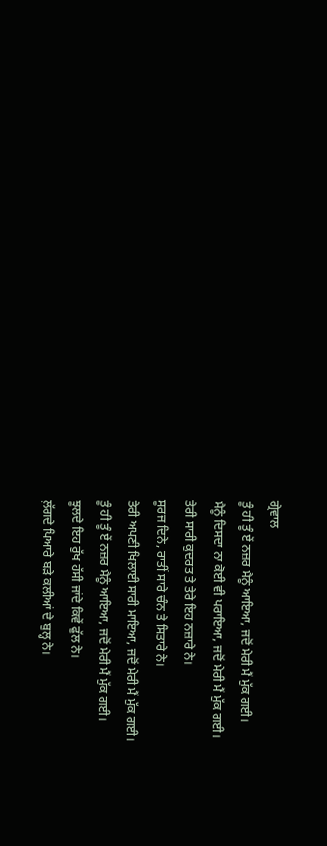ਗ੍ਰੇਵਾਲ
ਤੂੰ ਹੀ ਤੂੰ ਏਂ ਨਜ਼ਰ ਮੈਨੂੰ ਆਇਆ, ਜਦੋਂ ਮੇਰੀ ਮੈਂ ਮੁੱਕ ਗਈ।
ਮੈਨੂੰ ਦਿਸਦਾ ਨਾ ਕੋਈ ਵੀ ਪਰਾਇਆ, ਜਦੋਂ ਮੇਰੀ ਮੈਂ ਮੁੱਕ ਗਈ।
ਤੇਰੀ ਸਾਰੀ ਕੁਦਰਤ ਤੇ ਤੇਰੇ ਇਹ ਨਜ਼ਾਰੇ ਨੇ।
ਸੂਰਜ ਦਿਨੇ, ਰਾਤੀਂ ਸਾਰੇ ਚੰਨ ਤੇ ਸਿਤਾਰੇ ਨੇ।
ਤੇਰੀ ਅਪਣੀ ਖਿਲਾਈ ਸਾਰੀ ਮਾਇਆ, ਜਦੋਂ ਮੇਰੀ ਮੈਂ ਮੁੱਕ ਗਈ।
ਤੂੰ ਹੀ ਤੂੰ ਏਂ ਨਜ਼ਰ ਮੈਨੂੰ ਆਇਆ, ਜਦੋਂ ਮੇਰੀ ਮੈਂ ਮੁੱਕ ਗਈ।
ਝੂਲਦੇ ਇਹ ਰੁੱਖ ਹੱਸੀ ਜਾਂਦੇ ਕਿਵੇਂ ਫੁੱਲ ਨੇ।
ਲ਼ੱਗਦੇ ਪਿਆਰੇ ਬੜੇ ਕਲੀਆਂ ਦੇ ਬੁਲ੍ਹ ਨੇ।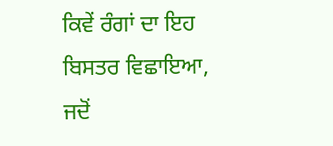ਕਿਵੇਂ ਰੰਗਾਂ ਦਾ ਇਹ ਬਿਸਤਰ ਵਿਛਾਇਆ, ਜਦੋਂ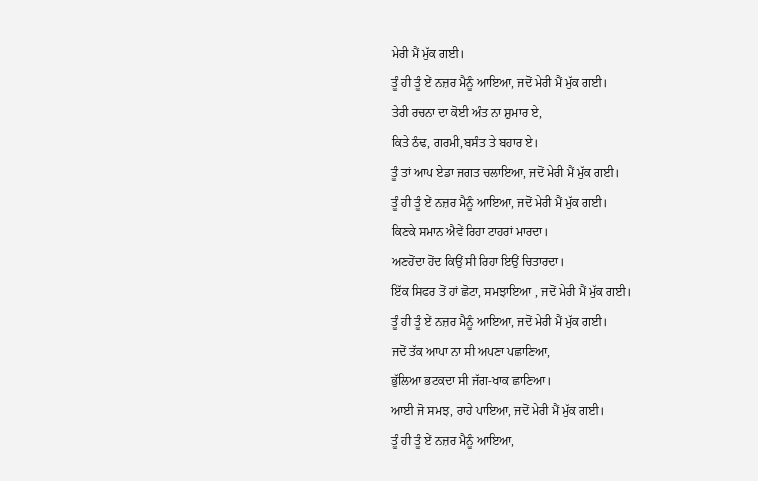ਮੇਰੀ ਮੈਂ ਮੁੱਕ ਗਈ।
ਤੂੰ ਹੀ ਤੂੰ ਏਂ ਨਜ਼ਰ ਮੈਨੂੰ ਆਇਆ, ਜਦੋਂ ਮੇਰੀ ਮੈਂ ਮੁੱਕ ਗਈ।
ਤੇਰੀ ਰਚਨਾ ਦਾ ਕੋਈ ਅੰਤ ਨਾ ਸ਼ੁਮਾਰ ਏ,
ਕਿਤੇ ਠੰਢ, ਗਰਮੀ,ਬਸੰਤ ਤੇ ਬਹਾਰ ਏ।
ਤੂੰ ਤਾਂ ਆਪ ਏਡਾ ਜਗਤ ਚਲਾਇਆ, ਜਦੋਂ ਮੇਰੀ ਮੈਂ ਮੁੱਕ ਗਈ।
ਤੂੰ ਹੀ ਤੂੰ ਏਂ ਨਜ਼ਰ ਮੈਨੂੰ ਆਇਆ, ਜਦੋਂ ਮੇਰੀ ਮੈਂ ਮੁੱਕ ਗਈ।
ਕਿਣਕੇ ਸਮਾਨ ਐਵੇਂ ਰਿਹਾ ਟਾਹਰਾਂ ਮਾਰਦਾ।
ਅਣਹੋਂਦਾ ਹੋਂਦ ਕਿਉਂ ਸੀ ਰਿਹਾ ਇਉਂ ਚਿਤਾਰਦਾ।
ਇੱਕ ਸਿਫਰ ਤੋਂ ਹਾਂ ਛੋਟਾ, ਸਮਝਾਇਆ , ਜਦੋਂ ਮੇਰੀ ਮੈਂ ਮੁੱਕ ਗਈ।
ਤੂੰ ਹੀ ਤੂੰ ਏਂ ਨਜ਼ਰ ਮੈਨੂੰ ਆਇਆ, ਜਦੋਂ ਮੇਰੀ ਮੈਂ ਮੁੱਕ ਗਈ।
ਜਦੋਂ ਤੱਕ ਆਪਾ ਨਾ ਸੀ ਅਪਣਾ ਪਛਾਣਿਆ,
ਭੁੱਲਿਆ ਭਟਕਦਾ ਸੀ ਜੱਗ-ਖਾਕ ਛਾਣਿਆ।
ਆਈ ਜੋ ਸਮਝ, ਰਾਹੇ ਪਾਇਆ, ਜਦੋਂ ਮੇਰੀ ਮੈਂ ਮੁੱਕ ਗਈ।
ਤੂੰ ਹੀ ਤੂੰ ਏਂ ਨਜ਼ਰ ਮੈਨੂੰ ਆਇਆ,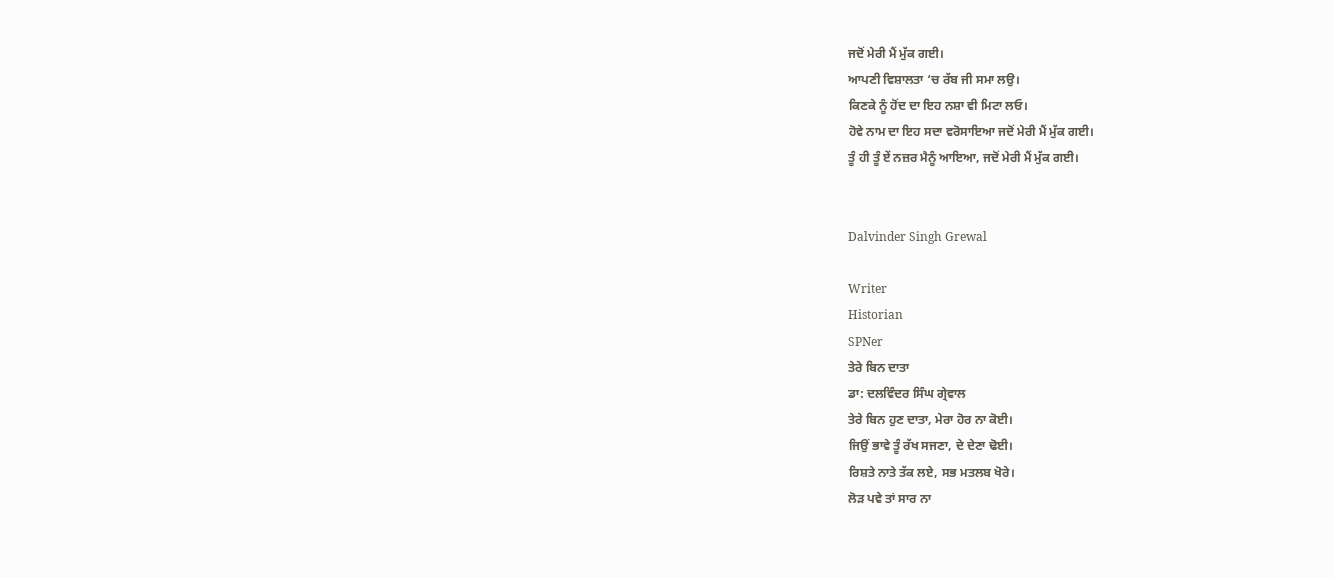ਜਦੋਂ ਮੇਰੀ ਮੈਂ ਮੁੱਕ ਗਈ।
ਆਪਣੀ ਵਿਸ਼ਾਲਤਾ ‘ਚ ਰੱਬ ਜੀ ਸਮਾ ਲਉ।
ਕਿਣਕੇ ਨੂੰ ਹੋਂਦ ਦਾ ਇਹ ਨਸ਼ਾ ਵੀ ਮਿਟਾ ਲਓ।
ਹੋਵੇ ਨਾਮ ਦਾ ਇਹ ਸਦਾ ਵਰੋਸਾਇਆ ਜਦੋਂ ਮੇਰੀ ਮੈਂ ਮੁੱਕ ਗਈ।
ਤੂੰ ਹੀ ਤੂੰ ਏਂ ਨਜ਼ਰ ਮੈਨੂੰ ਆਇਆ, ਜਦੋਂ ਮੇਰੀ ਮੈਂ ਮੁੱਕ ਗਈ।


Dalvinder Singh Grewal

Writer
Historian
SPNer
ਤੇਰੇ ਬਿਨ ਦਾਤਾ
ਡਾ: ਦਲਵਿੰਦਰ ਸਿੰਘ ਗ੍ਰੇਵਾਲ
ਤੇਰੇ ਬਿਨ ਹੁਣ ਦਾਤਾ, ਮੇਰਾ ਹੋਰ ਨਾ ਕੋਈ।
ਜਿਉਂ ਭਾਵੇ ਤੂੰ ਰੱਖ ਸਜਣਾ, ਦੇ ਦੇਣਾ ਢੋਈ।
ਰਿਸ਼ਤੇ ਨਾਤੇ ਤੱਕ ਲਏ, ਸਭ ਮਤਲਬ ਖੋਰੇ।
ਲੋੜ ਪਵੇ ਤਾਂ ਸਾਰ ਨਾ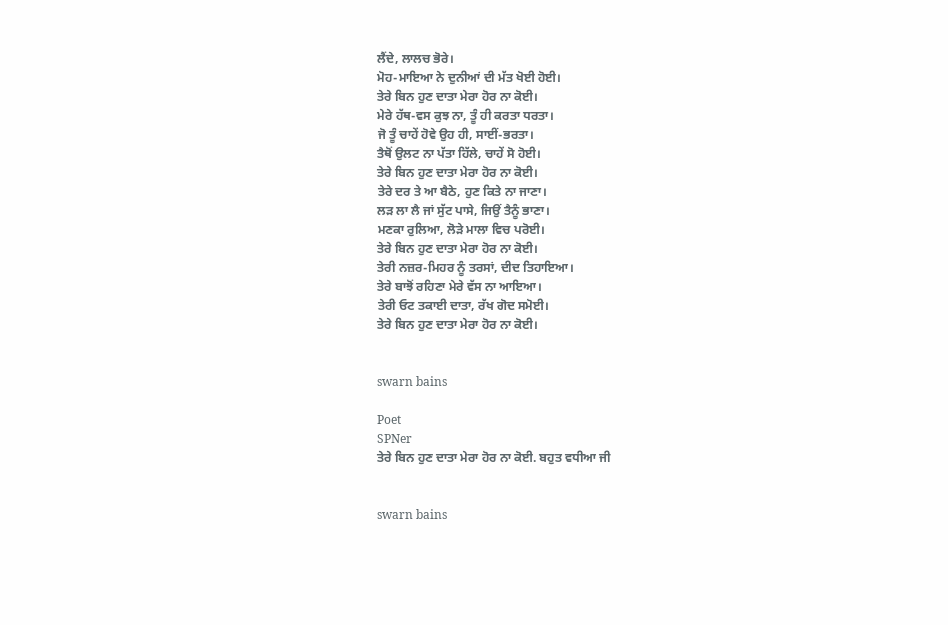ਲੈਂਦੇ, ਲਾਲਚ ਭੋਰੇ।
ਮੋਹ-ਮਾਇਆ ਨੇ ਦੁਨੀਆਂ ਦੀ ਮੱਤ ਖੋਈ ਹੋਈ।
ਤੇਰੇ ਬਿਨ ਹੁਣ ਦਾਤਾ ਮੇਰਾ ਹੋਰ ਨਾ ਕੋਈ।
ਮੇਰੇ ਹੱਥ-ਵਸ ਕੁਝ ਨਾ, ਤੂੰ ਹੀ ਕਰਤਾ ਧਰਤਾ।
ਜੋ ਤੂੰ ਚਾਹੇਂ ਹੋਵੇ ਉਹ ਹੀ, ਸਾਈਂ-ਭਰਤਾ।
ਤੈਥੋਂ ਉਲਟ ਨਾ ਪੱਤਾ ਹਿੱਲੇ, ਚਾਹੇਂ ਸੋ ਹੋਈ।
ਤੇਰੇ ਬਿਨ ਹੁਣ ਦਾਤਾ ਮੇਰਾ ਹੋਰ ਨਾ ਕੋਈ।
ਤੇਰੇ ਦਰ ਤੇ ਆ ਬੈਠੇ, ਹੁਣ ਕਿਤੇ ਨਾ ਜਾਣਾ।
ਲੜ ਲਾ ਲੈ ਜਾਂ ਸੁੱਟ ਪਾਸੇ, ਜਿਉਂ ਤੈਨੂੰ ਭਾਣਾ।
ਮਣਕਾ ਰੁਲਿਆ, ਲੋੜੇ ਮਾਲਾ ਵਿਚ ਪਰੋਈ।
ਤੇਰੇ ਬਿਨ ਹੁਣ ਦਾਤਾ ਮੇਰਾ ਹੋਰ ਨਾ ਕੋਈ।
ਤੇਰੀ ਨਜ਼ਰ-ਮਿਹਰ ਨੂੰ ਤਰਸਾਂ, ਦੀਦ ਤਿਹਾਇਆ।
ਤੇਰੇ ਬਾਝੋਂ ਰਹਿਣਾ ਮੇਰੇ ਵੱਸ ਨਾ ਆਇਆ।
ਤੇਰੀ ਓਟ ਤਕਾਈ ਦਾਤਾ, ਰੱਖ ਗੋਦ ਸਮੋਈ।
ਤੇਰੇ ਬਿਨ ਹੁਣ ਦਾਤਾ ਮੇਰਾ ਹੋਰ ਨਾ ਕੋਈ।


swarn bains

Poet
SPNer
ਤੇਰੇ ਬਿਨ ਹੁਣ ਦਾਤਾ ਮੇਰਾ ਹੋਰ ਨਾ ਕੋਈ. ਬਹੁਤ ਵਧੀਆ ਜੀ


swarn bains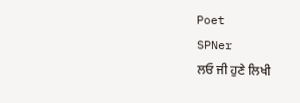Poet
SPNer
ਲਓ ਜੀ ਹੁਣੇ ਲਿਖੀ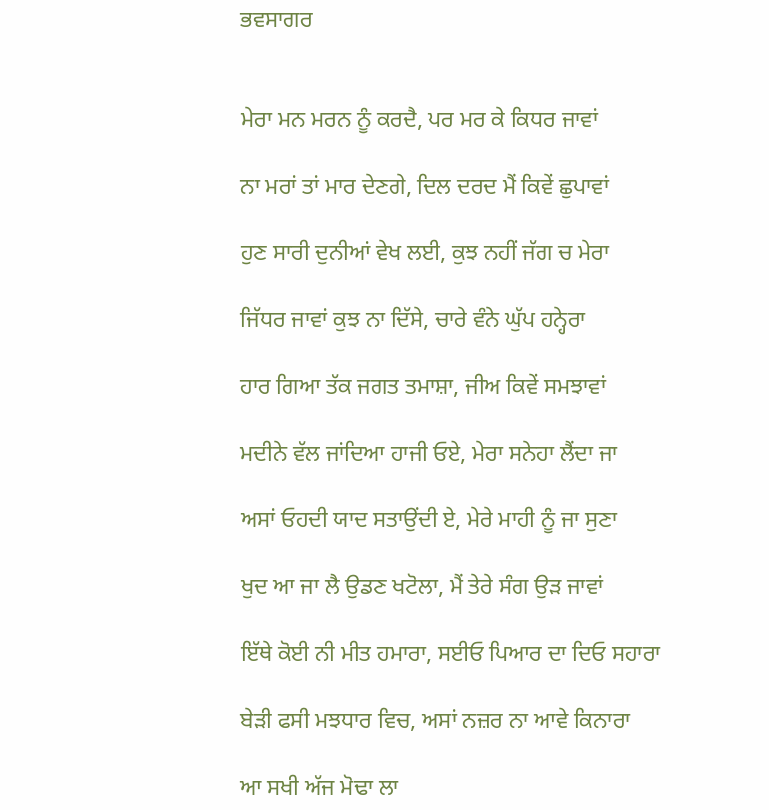ਭਵਸਾਗਰ


ਮੇਰਾ ਮਨ ਮਰਨ ਨੂੰ ਕਰਦੈ, ਪਰ ਮਰ ਕੇ ਕਿਧਰ ਜਾਵਾਂ

ਨਾ ਮਰਾਂ ਤਾਂ ਮਾਰ ਦੇਣਗੇ, ਦਿਲ ਦਰਦ ਮੈਂ ਕਿਵੇਂ ਛੁਪਾਵਾਂ

ਹੁਣ ਸਾਰੀ ਦੁਨੀਆਂ ਵੇਖ ਲਈ, ਕੁਝ ਨਹੀਂ ਜੱਗ ਚ ਮੇਰਾ

ਜਿੱਧਰ ਜਾਵਾਂ ਕੁਝ ਨਾ ਦਿੱਸੇ, ਚਾਰੇ ਵੰਨੇ ਘੁੱਪ ਹਨ੍ਹੇਰਾ

ਹਾਰ ਗਿਆ ਤੱਕ ਜਗਤ ਤਮਾਸ਼ਾ, ਜੀਅ ਕਿਵੇਂ ਸਮਝਾਵਾਂ

ਮਦੀਨੇ ਵੱਲ ਜਾਂਦਿਆ ਹਾਜੀ ਓਏ, ਮੇਰਾ ਸਨੇਹਾ ਲੈਂਦਾ ਜਾ

ਅਸਾਂ ਓਹਦੀ ਯਾਦ ਸਤਾਉਂਦੀ ਏ, ਮੇਰੇ ਮਾਹੀ ਨੂੰ ਜਾ ਸੁਣਾ

ਖੁਦ ਆ ਜਾ ਲੈ ਉਡਣ ਖਟੋਲਾ, ਮੈਂ ਤੇਰੇ ਸੰਗ ਉੜ ਜਾਵਾਂ

ਇੱਥੇ ਕੋਈ ਨੀ ਮੀਤ ਹਮਾਰਾ, ਸਈਓ ਪਿਆਰ ਦਾ ਦਿਓ ਸਹਾਰਾ

ਬੇੜੀ ਫਸੀ ਮਝਧਾਰ ਵਿਚ, ਅਸਾਂ ਨਜ਼ਰ ਨਾ ਆਵੇ ਕਿਨਾਰਾ

ਆ ਸਖੀ ਅੱਜ ਮੋਢਾ ਲਾ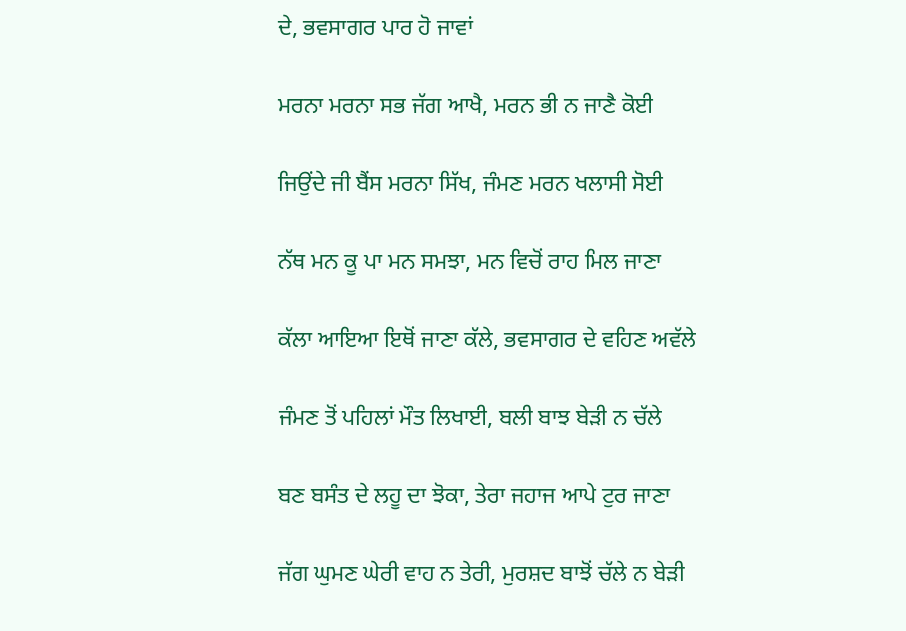ਦੇ, ਭਵਸਾਗਰ ਪਾਰ ਹੋ ਜਾਵਾਂ

ਮਰਨਾ ਮਰਨਾ ਸਭ ਜੱਗ ਆਖੈ, ਮਰਨ ਭੀ ਨ ਜਾਣੈ ਕੋਈ

ਜਿਉਂਦੇ ਜੀ ਬੈਂਸ ਮਰਨਾ ਸਿੱਖ, ਜੰਮਣ ਮਰਨ ਖਲਾਸੀ ਸੋਈ

ਨੱਥ ਮਨ ਕੂ ਪਾ ਮਨ ਸਮਝਾ, ਮਨ ਵਿਚੋਂ ਰਾਹ ਮਿਲ ਜਾਣਾ

ਕੱਲਾ ਆਇਆ ਇਥੋਂ ਜਾਣਾ ਕੱਲੇ, ਭਵਸਾਗਰ ਦੇ ਵਹਿਣ ਅਵੱਲੇ

ਜੰਮਣ ਤੋਂ ਪਹਿਲਾਂ ਮੌਤ ਲਿਖਾਈ, ਬਲੀ ਬਾਝ ਬੇੜੀ ਨ ਚੱਲੇ

ਬਣ ਬਸੰਤ ਦੇ ਲਹੂ ਦਾ ਝੋਕਾ, ਤੇਰਾ ਜਹਾਜ ਆਪੇ ਟੁਰ ਜਾਣਾ

ਜੱਗ ਘੁਮਣ ਘੇਰੀ ਵਾਹ ਨ ਤੇਰੀ, ਮੁਰਸ਼ਦ ਬਾਝੋਂ ਚੱਲੇ ਨ ਬੇੜੀ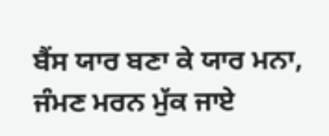ਬੈਂਸ ਯਾਰ ਬਣਾ ਕੇ ਯਾਰ ਮਨਾ, ਜੰਮਣ ਮਰਨ ਮੁੱਕ ਜਾਏ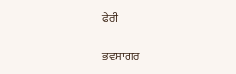ਫੇਰੀ

ਭਵਸਾਗਰ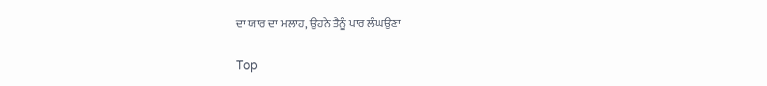ਦਾ ਯਾਰ ਦਾ ਮਲਾਹ, ਉਹਨੇ ਤੈਨੂੰ ਪਾਰ ਲੰਘਉਣਾ

Top